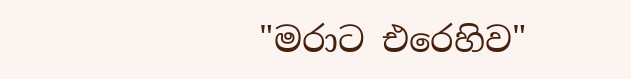"මරාට එරෙහිව"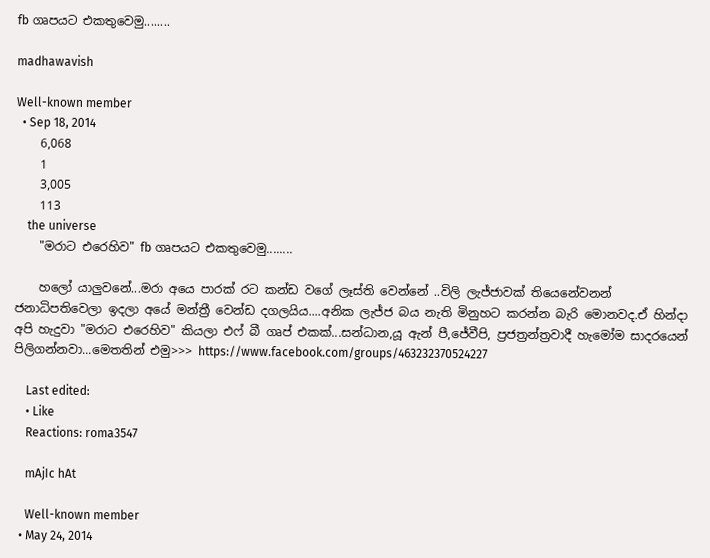fb ගෘපයට එකතුවෙමු........

madhawavish

Well-known member
  • Sep 18, 2014
    6,068
    1
    3,005
    113
    the universe
    "මරාට එරෙහිව" fb ගෘපයට එකතුවෙමු........

    හලෝ යාලුවනේ...මරා අයෙ පාරක් රට කන්ඩ වගේ ලෑස්ති වෙන්නේ ..විලි ලැජ්ජාවක් තියෙනේවනන් ජනාධිපතිවෙලා ඉදලා අයේ මන්ත්‍රී වෙන්ඩ දගලයිය....අනික ලැජ්ජ බය නැති මිනුහට කරන්න බැරි මොනවද.ඒ හින්දා අපි හැදුවා "මරාට එරෙහිව" කියලා එෆ් බී ගෘප් එකක්...සන්ධාන,යූ ඇන් පී,ජේවීපි, ප්‍රජත්‍රන්ත්‍රවාදී හැමෝම සාදරයෙන් පිලිගන්නවා...මෙතතින් එමු>>> https://www.facebook.com/groups/463232370524227

    Last edited:
    • Like
    Reactions: roma3547

    mAjIc hAt

    Well-known member
  • May 24, 2014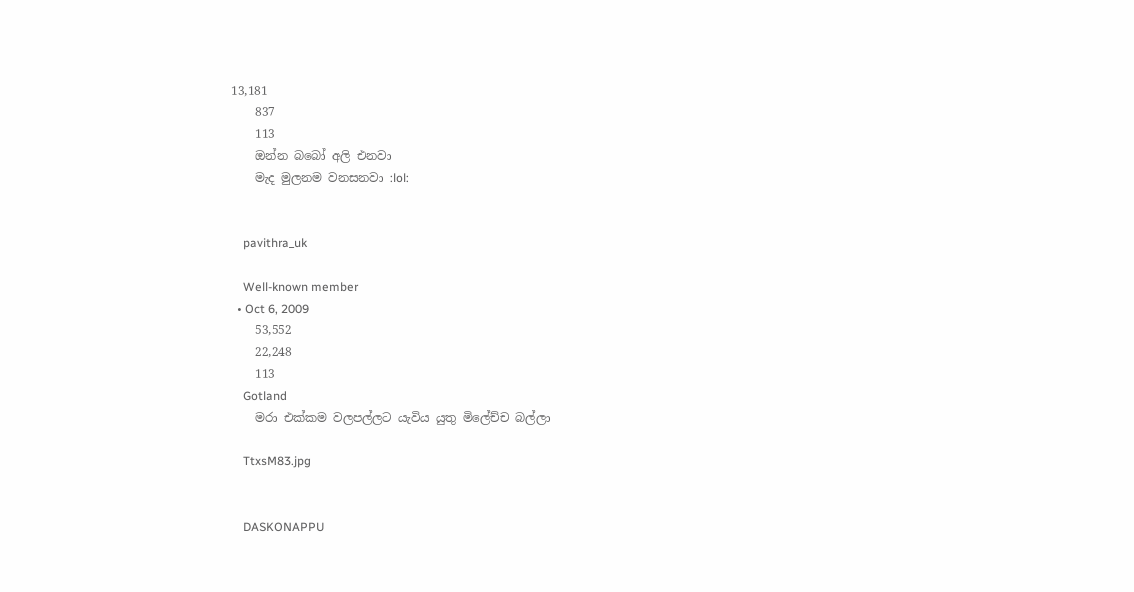13,181
    837
    113
    ඔන්න බබෝ අලි එනවා
    මැද මුලනම වනසනවා :lol:


    pavithra_uk

    Well-known member
  • Oct 6, 2009
    53,552
    22,248
    113
    Gotland
    මරා එක්කම වලපල්ලට යැවිය යුතු මිලේච්ච බල්ලා

    TtxsM83.jpg


    DASKONAPPU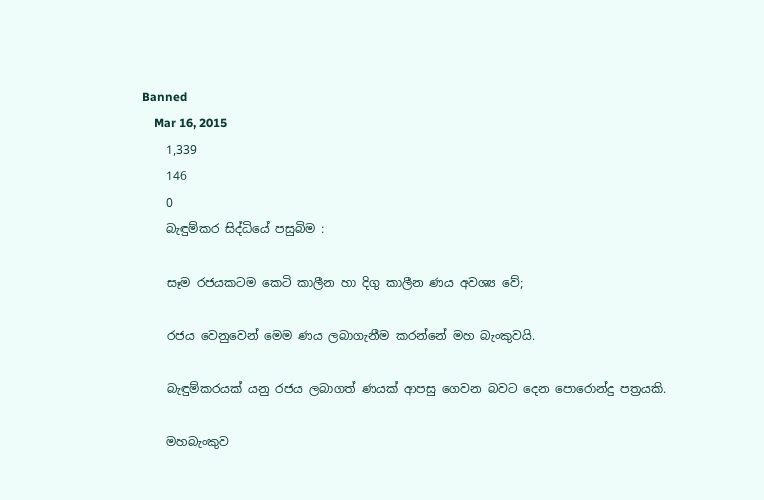Banned
    Mar 16, 2015
    1,339
    146
    0
    බැඳුම්කර සිද්ධියේ පසුබිම :

    සෑම රජයකටම කෙටි කාලීන හා දිගු කාලීන ණය අවශ්‍ය වේ;

    රජය වෙනුවෙන් මෙම ණය ලබාගැනීම කරන්නේ මහ බැංකුවයි.

    බැඳුම්කරයක් යනු රජය ලබාගත් ණයක් ආපසු ගෙවන බවට දෙන පොරොන්දු පත්‍රයකි.

    මහබැංකුව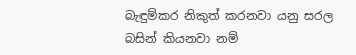බැඳුම්කර නිකුත් කරනවා යනු සරල බසින් කියනවා නම්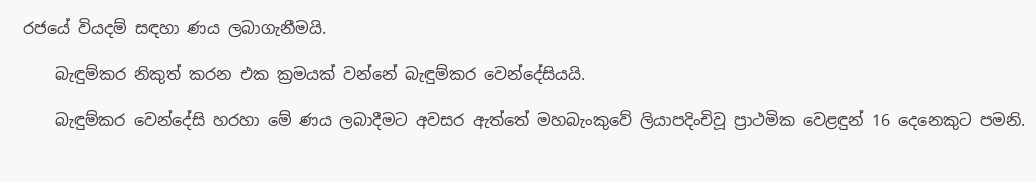රජයේ වියදම් සඳහා ණය ලබාගැනීමයි.

    බැඳුම්කර නිකුත් කරන එක ක්‍රමයක් වන්නේ බැඳුම්කර වෙන්දේසියයි.

    බැඳුම්කර වෙන්දේසි හරහා මේ ණය ලබාදීමට අවසර ඇත්තේ මහබැංකුවේ ලියාපදිංචිවූ ප්‍රාථමික වෙළඳුන් 16 දෙනෙකුට පමනි.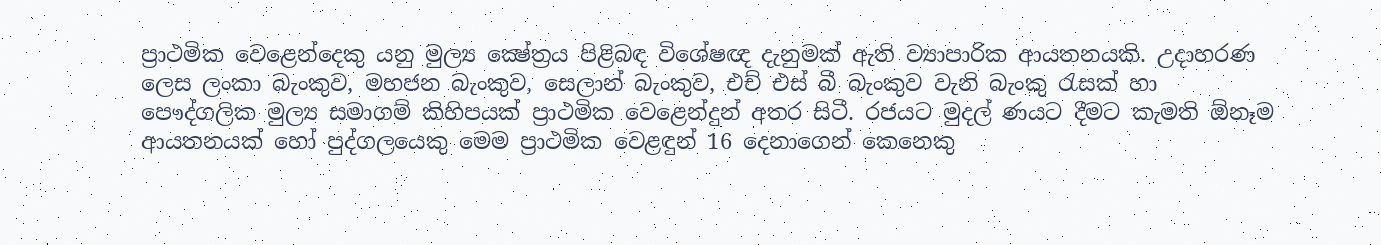ප්‍රාථමික වෙළෙන්දෙකු යනු මුල්‍ය ක්‍ෂේත්‍රය පිළිබඳ විශේෂඥ දැනුමක් ඇති ව්‍යාපාරික ආයතනයකි. උදාහරණ ලෙස ලංකා බැංකුව, මහජන බැංකුව, සෙලාන් බැංකුව, එච් එස් බී බැංකුව වැනි බැංකු රැසක් හා පෞද්ගලික මුල්‍ය සමාගම් කිහිපයක් ප්‍රාථමික වෙළෙන්දුන් අතර සිටී. රජයට මුදල් ණයට දීමට කැමති ඕනෑම ආයතනයක් හෝ පුද්ගලයෙකු මෙම ප්‍රාථමික වෙළඳුන් 16 දෙනාගෙන් කෙනෙකු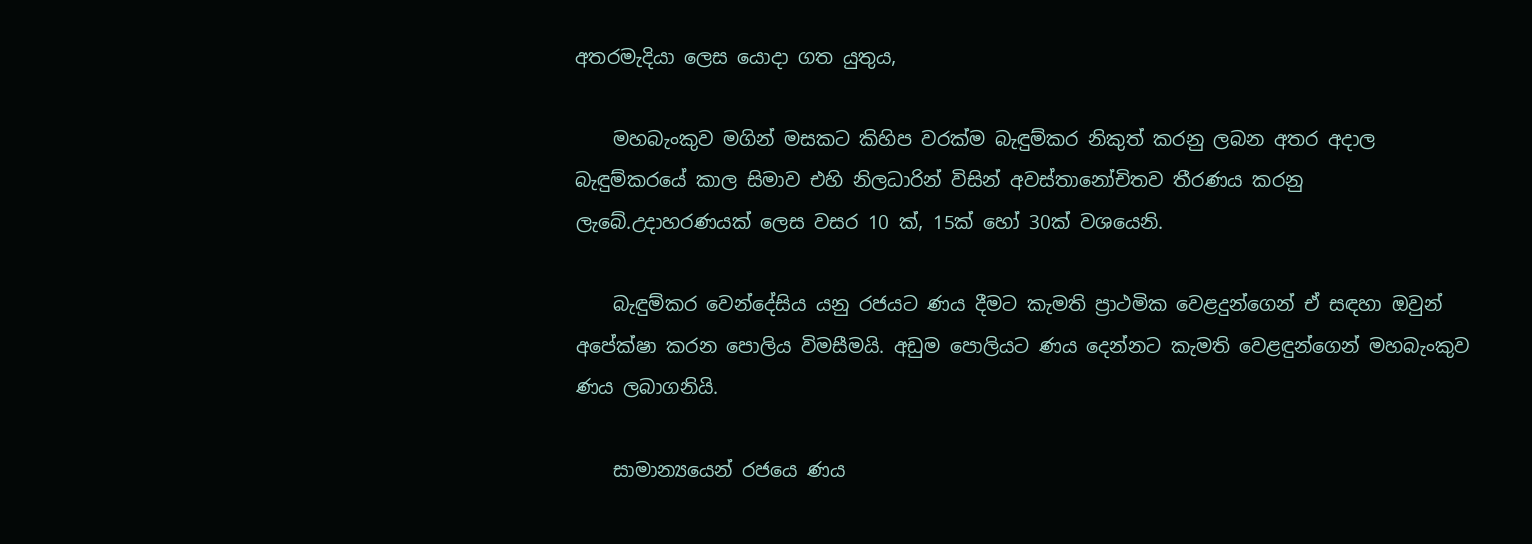අතරමැදියා ලෙස යොදා ගත යුතුය,

    මහබැංකුව මගින් මසකට කිහිප වරක්ම බැඳුම්කර නිකුත් කරනු ලබන අතර අදාල බැඳුම්කරයේ කාල සිමාව එහි නිලධාරින් විසින් අවස්තානෝචිතව තීරණය කරනු ලැබේ.උදාහරණයක් ලෙස වසර 10 ක්, 15ක් හෝ 30ක් වශයෙනි.

    බැඳුම්කර වෙන්දේසිය යනු රජයට ණය දීමට කැමති ප්‍රාථමික වෙළදුන්ගෙන් ඒ සඳහා ඔවුන් අපේක්ෂා කරන පොලිය විමසීමයි. අඩුම පොලියට ණය දෙන්නට කැමති වෙළඳුන්ගෙන් මහබැංකුව ණය ලබාගනියි.

    සාමාන්‍යයෙන් රජයෙ ණය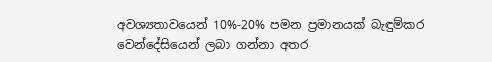අවශ්‍යතාවයෙන් 10%-20% පමන ප්‍රමානයක් බැඳුම්කර වෙන්දේසියෙන් ලබා ගන්නා අතර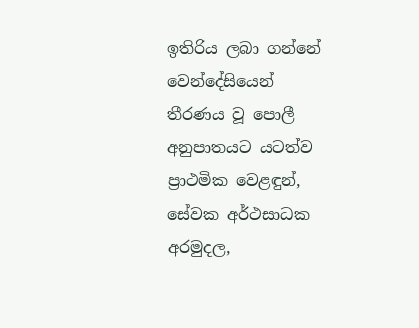ඉතිරිය ලබා ගන්නේ වෙන්දේසියෙන් තීරණය වූ පොලී අනුපාතයට යටත්ව ප්‍රාථමික වෙළඳුන්, සේවක අර්ථසාධක අරමුදල,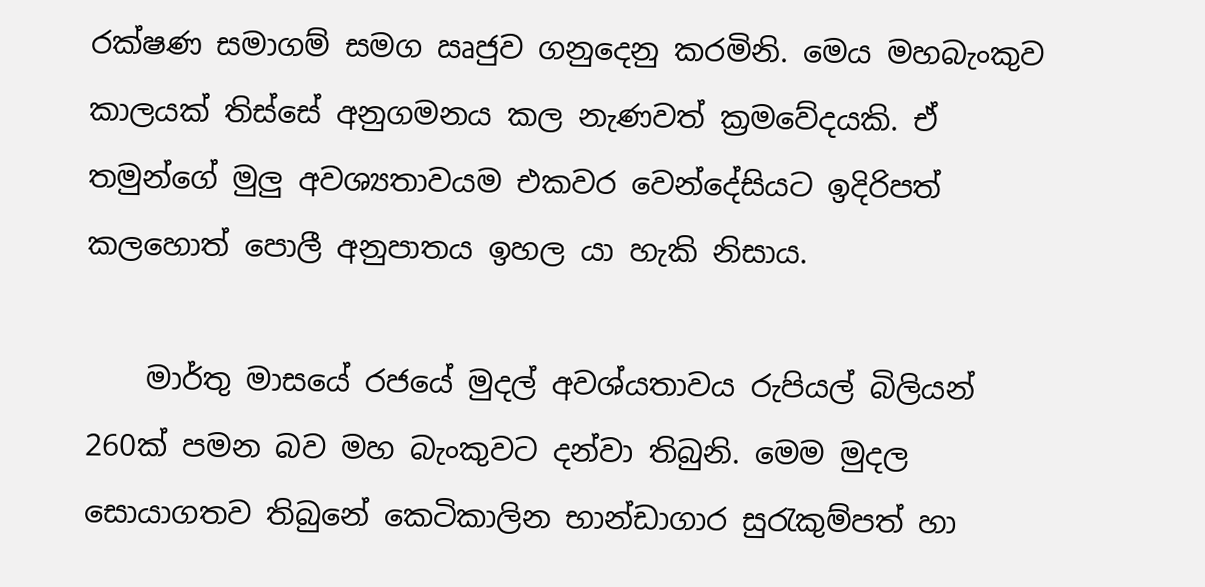රක්ෂණ සමාගම් සමග ඍජුව ගනුදෙනු කරමිනි. මෙය මහබැංකුව කාලයක් තිස්සේ අනුගමනය කල නැණවත් ක්‍රමවේදයකි. ඒ තමුන්ගේ මුලු අවශ්‍යතාවයම එකවර වෙන්දේසියට ඉදිරිපත් කලහොත් පොලී අනුපාතය ඉහල යා හැකි නිසාය.

    මාර්තු මාසයේ රජයේ මුදල් අවශ්යතාවය රුපියල් බිලියන් 260ක් පමන බව මහ බැංකුවට දන්වා තිබුනි. මෙම මුදල සොයාගතව තිබුනේ කෙටිකාලින භාන්ඩාගාර සුරැකුම්පත් හා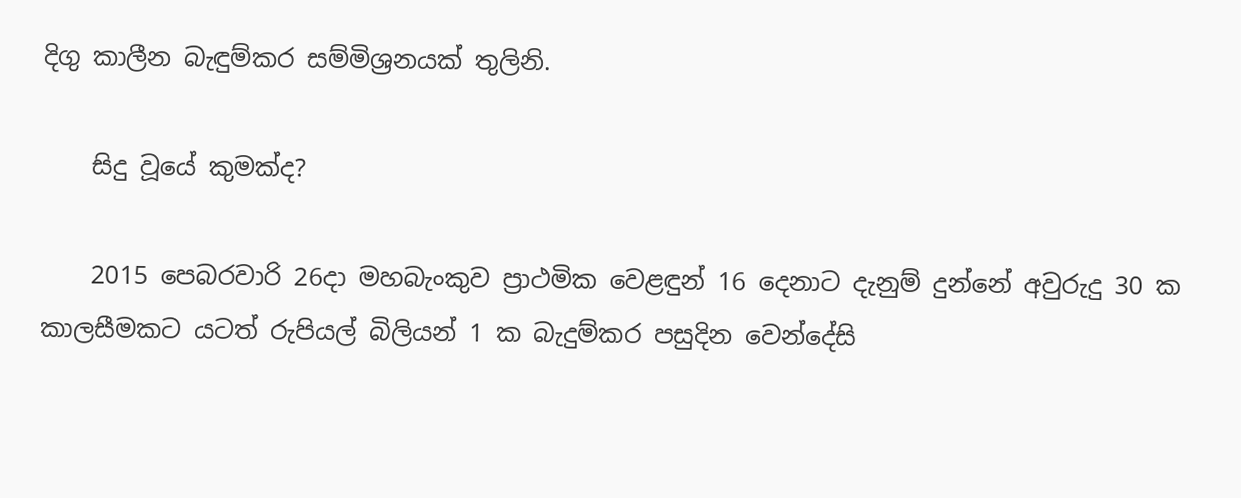දිගු කාලීන බැඳුම්කර සම්මිශ්‍රනයක් තුලිනි.

    සිදු වූයේ කුමක්ද?

    2015 පෙබරවාරි 26දා මහබැංකුව ප්‍රාථමික වෙළඳුන් 16 දෙනාට දැනුම් දුන්නේ අවුරුදු 30 ක කාලසීමකට යටත් රුපියල් බිලියන් 1 ක බැදුම්කර පසුදින වෙන්දේසි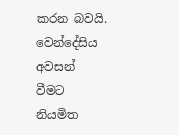කරන බවයි. වෙන්දේසිය අවසන් වීමට නියමිත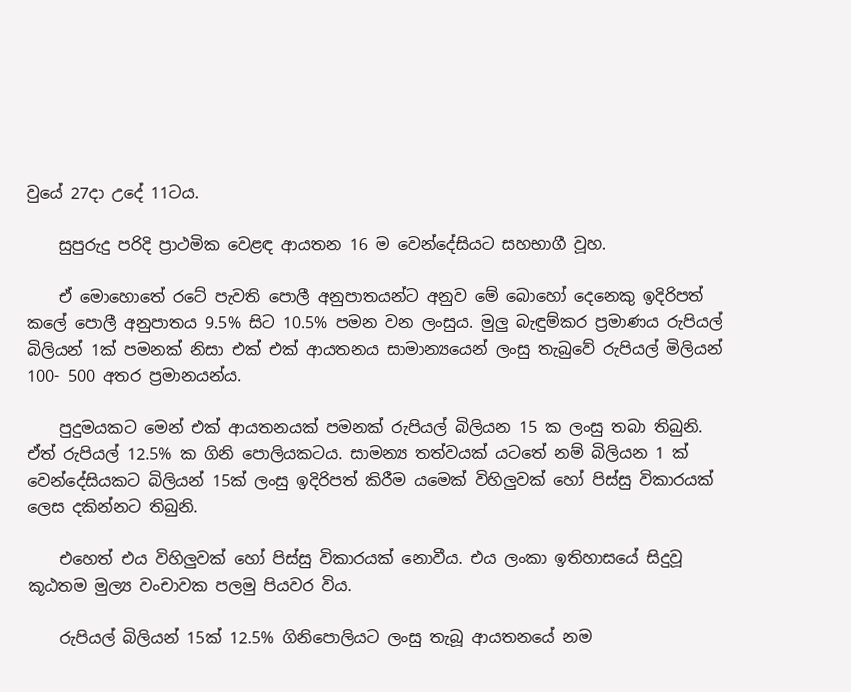වුයේ 27දා උදේ 11ටය.

    සුපුරුදු පරිදි ප්‍රාථමික වෙළඳ ආයතන 16 ම වෙන්දේසියට සහභාගී වූහ.

    ඒ මොහොතේ රටේ පැවති පොලී අනුපාතයන්ට අනුව මේ බොහෝ දෙනෙකු ඉදිරිපත් කලේ පොලී අනුපාතය 9.5% සිට 10.5% පමන වන ලංසුය. මුලු බැඳුම්කර ප්‍රමාණය රුපියල් බිලියන් 1ක් පමනක් නිසා එක් එක් ආයතනය සාමාන්‍යයෙන් ලංසු තැබුවේ රුපියල් මිලියන් 100- 500 අතර ප්‍රමානයන්ය.

    පුදුමයකට මෙන් එක් ආයතනයක් පමනක් රුපියල් බිලියන 15 ක ලංසු තබා තිබුනි. ඒත් රුපියල් 12.5% ක ගිනි පොලියකටය. සාමන්‍ය තත්වයක් යටතේ නම් බිලියන 1 ක් වෙන්දේසියකට බිලියන් 15ක් ලංසු ඉදිරිපත් කිරීම යමෙක් විහිලුවක් හෝ පිස්සු විකාරයක් ලෙස දකින්නට තිබුනි.

    එහෙත් එය විහිලුවක් හෝ පිස්සු විකාරයක් නොවීය. එය ලංකා ඉතිහාසයේ සිදුවූ කූඨතම මුල්‍ය වංචාවක පලමු පියවර විය.

    රුපියල් බිලියන් 15ක් 12.5% ගිනිපොලියට ලංසු තැබූ ආයතනයේ නම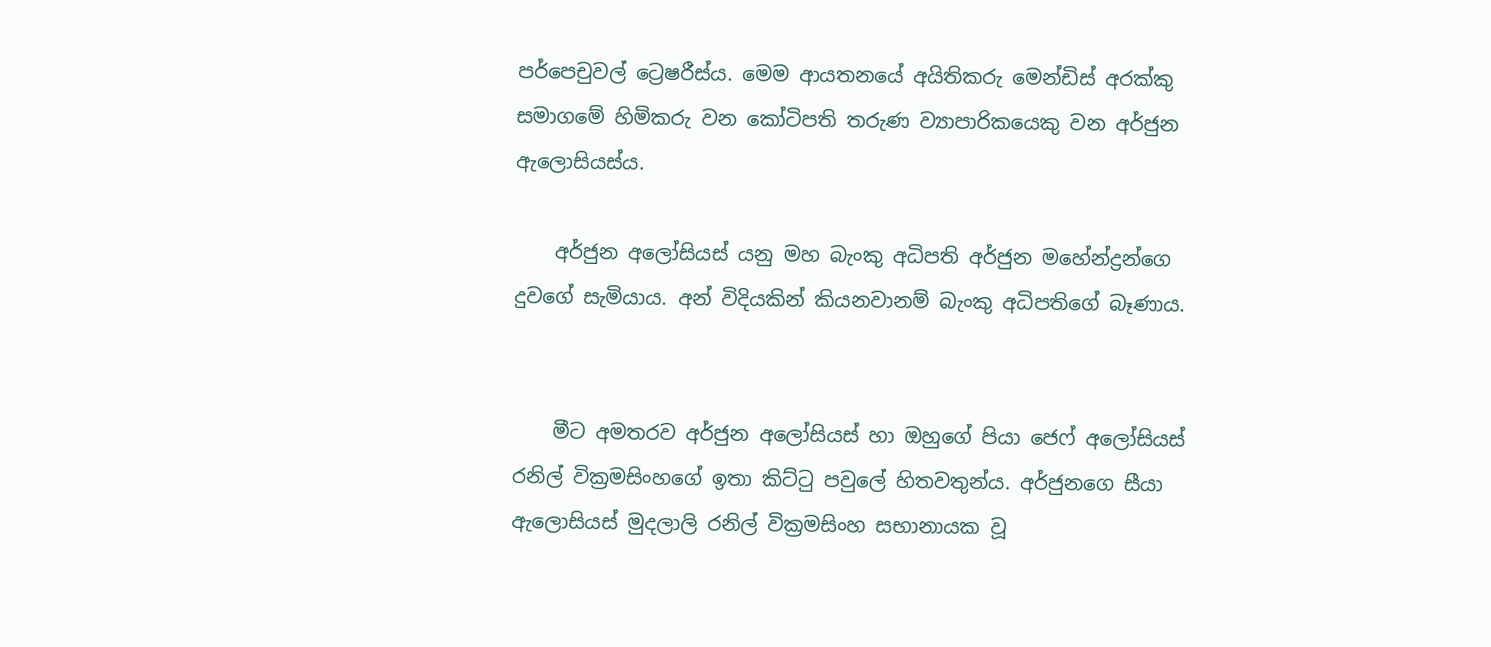පර්පෙචුවල් ට්‍රෙෂරීස්ය. මෙම ආයතනයේ අයිතිකරු මෙන්ඩිස් අරක්කු සමාගමේ හිමිකරු වන කෝටිපති තරුණ ව්‍යාපාරිකයෙකු වන අර්ජුන ඇලොසියස්ය.

    අර්ජුන අලෝසියස් යනු මහ බැංකු අධිපති අර්ජුන මහේන්ද්‍රන්ගෙ දුවගේ සැමියාය. අන් විදියකින් කියනවානම් බැංකු අධිපතිගේ බෑණාය.


    මීට අමතරව අර්ජුන අලෝසියස් හා ඔහුගේ පියා ජෙෆ් අලෝසියස් රනිල් වික්‍රමසිංහගේ ඉතා කිට්ටු පවුලේ හිතවතුන්ය. අර්ජුනගෙ සීයා ඇලොසියස් මුදලාලි රනිල් වික්‍රමසිංහ සභානායක වූ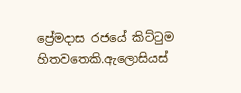ප්‍රේමදාස රජයේ කිට්ටුම හිතවතෙකි.ඇලොසියස්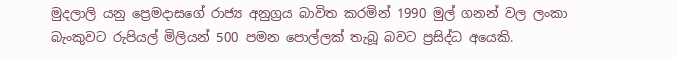මුදලාලි යනු ප්‍රෙමදාසගේ රාජ්‍ය අනුග්‍රය බාවිත කරමින් 1990 මුල් ගනන් වල ලංකා බැංකුවට රුපියල් මිලියන් 500 පමන පොල්ලක් තැබූ බවට ප්‍රසිද්ධ අයෙකි.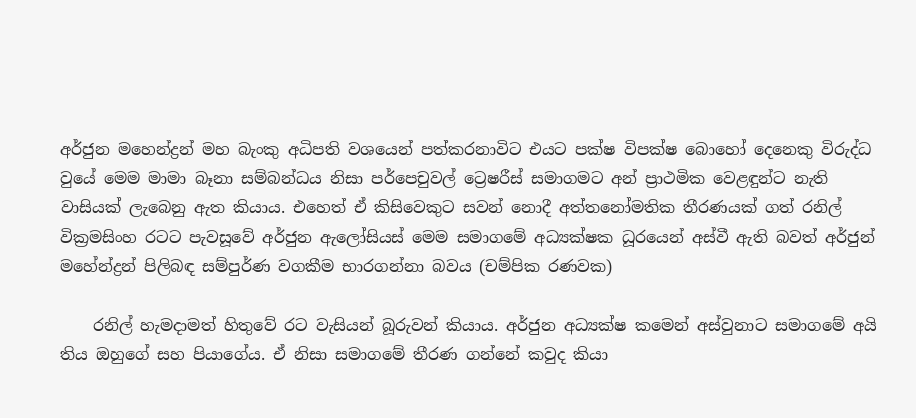අර්ජුන මහෙන්ද්‍රන් මහ බැංකු අධිපති වශයෙන් පත්කරනාවිට එයට පක්ෂ විපක්ෂ බොහෝ දෙනෙකු විරුද්ධ වුයේ මෙම මාමා බෑනා සම්බන්ධය නිසා පර්පෙචුවල් ට්‍රෙෂරීස් සමාගමට අන් ප්‍රාථමික වෙළඳුන්ට නැති වාසියක් ලැබෙනු ඇත කියාය. එහෙත් ඒ කිසිවෙකුට සවන් නොදී අත්තනෝමතික තීරණයක් ගත් රනිල් වික්‍රමසිංහ රටට පැවසූවේ අර්ජුන ඇලෝසියස් මෙම සමාගමේ අධ්‍යක්ෂක ධූරයෙන් අස්වී ඇති බවත් අර්ජුන් මහේන්ද්‍රන් පිලිබඳ සම්පුර්ණ වගකීම භාරගන්නා බවය (චම්පික රණවක)

    රනිල් හැමදාමත් හිතුවේ රට වැසියන් බූරුවන් කියාය. අර්ජුන අධ්‍යක්ෂ කමෙන් අස්වුනාට සමාගමේ අයි තිය ඔහුගේ සහ පියාගේය. ඒ නිසා සමාගමේ තීරණ ගන්නේ කවුද කියා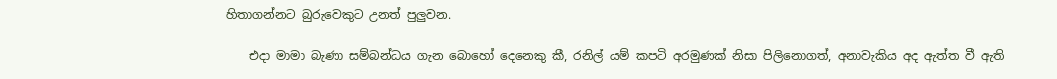හිතාගන්නට බුරුවෙකුට උනත් පුලුවන.

    එදා මාමා බැණා සම්බන්ධය ගැන බොහෝ දෙනෙකු කී, රනිල් යම් කපටි අරමුණක් නිසා පිලිනොගත්, අනාවැකිය අද ඇත්ත වී ඇති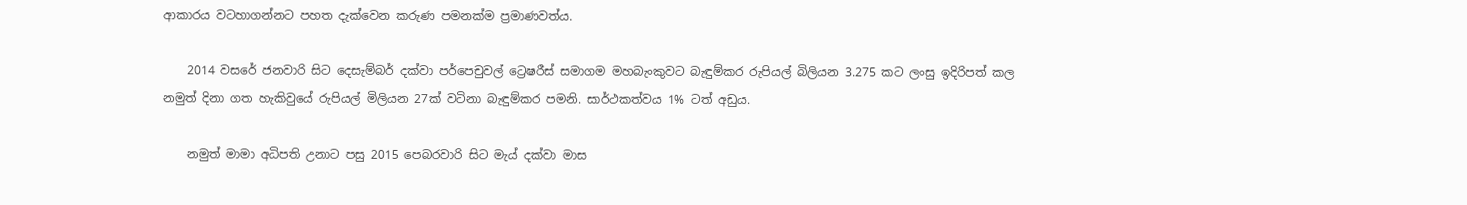ආකාරය වටහාගන්නට පහත දැක්වෙන කරුණ පමනක්ම ප්‍රමාණවත්ය.

    2014 වසරේ ජනවාරි සිට දෙසැම්බර් දක්වා පර්පෙචුවල් ට්‍රෙෂරීස් සමාගම මහබැංකුවට බැඳුම්කර රුපියල් බිලියන 3.275 කට ලංසු ඉදිරිපත් කල නමුත් දිනා ගත හැකිවුයේ රුපියල් මිලියන 27ක් වටිනා බැඳුම්කර පමනි. සාර්ථකත්වය 1% ටත් අඩුය.

    නමුත් මාමා අධිපති උනාට පසු 2015 පෙබරවාරි සිට මැය් දක්වා මාස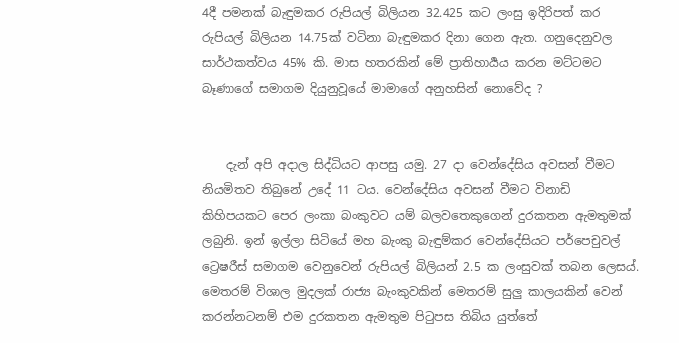4දී පමනක් බැඳුමකර රුපියල් බිලියන 32.425 කට ලංසු ඉදිරිපත් කර රුපියල් බිලියන 14.75ක් වටිනා බැඳුමකර දිනා ගෙන ඇත. ගනුදෙනුවල සාර්ථකත්වය 45% කි. මාස හතරකින් මේ ප්‍රාතිහාර්‍යය කරන මට්ටමට බෑණාගේ සමාගම දියුනුවූයේ මාමාගේ අනුහසින් නොවේද ?


    දැන් අපි අදාල සිද්ධියට ආපසු යමු. 27 දා වෙන්දේසිය අවසන් වීමට නියමිතව තිබුනේ උදේ 11 ටය. වෙන්දේසිය අවසන් වීමට විනාඩි කිහිපයකට පෙර ලංකා බංකුවට යම් බලවතෙකුගෙන් දුරකතන ඇමතුමක් ලබුනි. ඉන් ඉල්ලා සිටියේ මහ බැංකු බැඳුම්කර වෙන්දේසියට පර්පෙචුවල් ට්‍රෙෂරීස් සමාගම වෙනුවෙන් රුපියල් බිලියන් 2.5 ක ලංසුවක් තබන ලෙසය්. මෙතරම් විශාල මුදලක් රාජ්‍ය බැංකුවකින් මෙතරම් සුලු කාලයකින් වෙන් කරන්නටනම් එම දුරකතන ඇමතුම පිටුපස තිබිය යුත්තේ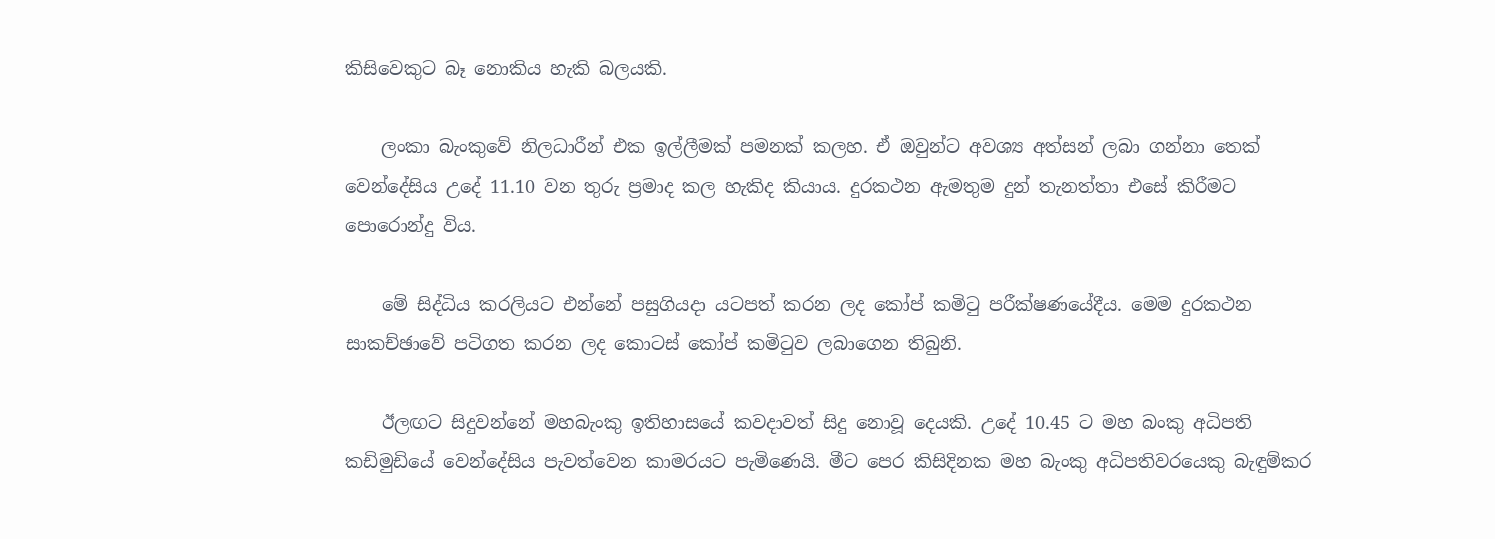කිසිවෙකුට බෑ නොකිය හැකි බලයකි.

    ලංකා බැංකුවේ නිලධාරීන් එක ඉල්ලීමක් පමනක් කලහ. ඒ ඔවුන්ට අවශ්‍ය අත්සන් ලබා ගන්නා තෙක් වෙන්දේසිය උදේ 11.10 වන තුරු ප්‍රමාද කල හැකිද කියාය. දුරකථන ඇමතුම දුන් තැනත්තා එසේ කිරීමට පොරොන්දු විය.

    මේ සිද්ධිය කරලියට එන්නේ පසුගියදා යටපත් කරන ලද කෝප් කමිටු පරීක්ෂණයේදීය. මෙම දුරකථන සාකච්ඡාවේ පටිගත කරන ලද කොටස් කෝප් කමිටුව ලබාගෙන තිබුනි.

    ඊලඟට සිදුවන්නේ මහබැංකු ඉතිහාසයේ කවදාවත් සිදු නොවූ දෙයකි. උදේ 10.45 ට මහ බංකු අධිපති කඩිමුඩියේ වෙන්දේසිය පැවත්වෙන කාමරයට පැමිණෙයි. මීට පෙර කිසිදිනක මහ බැංකු අධිපතිවරයෙකු බැඳුම්කර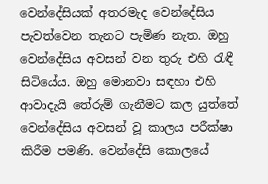වෙන්දේසියක් අතරමැද වෙන්දේසිය පැවත්වෙන තැනට පැමිණ නැත. ඔහු වෙන්දේසිය අවසන් වන තුරු එහි රැඳී සිටියේය. ඔහු මොනවා සඳහා එහි ආවාදැයි තේරුම් ගැනීමට කල යුත්තේ වෙන්දේසිය අවසන් වූ කාලය පරීක්ෂා කිරීම පමණි. වෙන්දේසි කොලයේ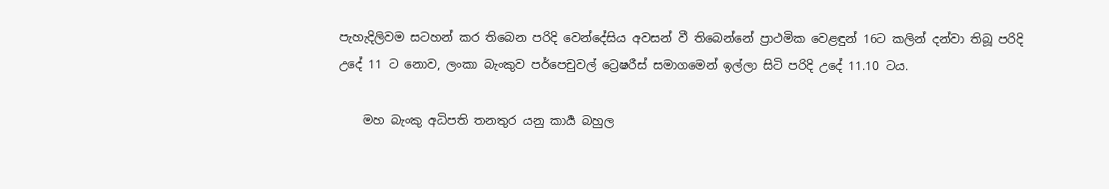පැහැදිලිවම සටහන් කර තිබෙන පරිදි වෙන්දේසිය අවසන් වී තිබෙන්නේ ප්‍රාථමික වෙළඳුන් 16ට කලින් දන්වා තිබූ පරිදි උදේ 11 ට නොව, ලංකා බැංකුව පර්පෙචුවල් ට්‍රෙෂරීස් සමාගමෙන් ඉල්ලා සිටි පරිදි උදේ 11.10 ටය.

    මහ බැංකු අධිපති තනතුර යනු කාර්‍ය බහුල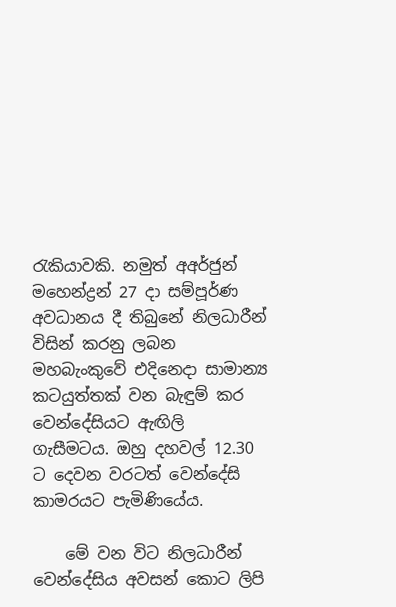රැකියාවකි. නමුත් අඅර්ජුන් මහෙන්ද්‍රන් 27 දා සම්පූර්ණ අවධානය දී තිබුනේ නිලධාරීන් විසින් කරනු ලබන මහබැංකුවේ එදිනෙදා සාමාන්‍ය කටයුත්තක් වන බැඳුම් කර වෙන්දේසියට ඇඟිලි ගැසීමටය. ඔහු දහවල් 12.30 ට දෙවන වරටත් වෙන්දේසි කාමරයට පැමිණියේය.

    මේ වන විට නිලධාරීන් වෙන්දේසිය අවසන් කොට ලිපි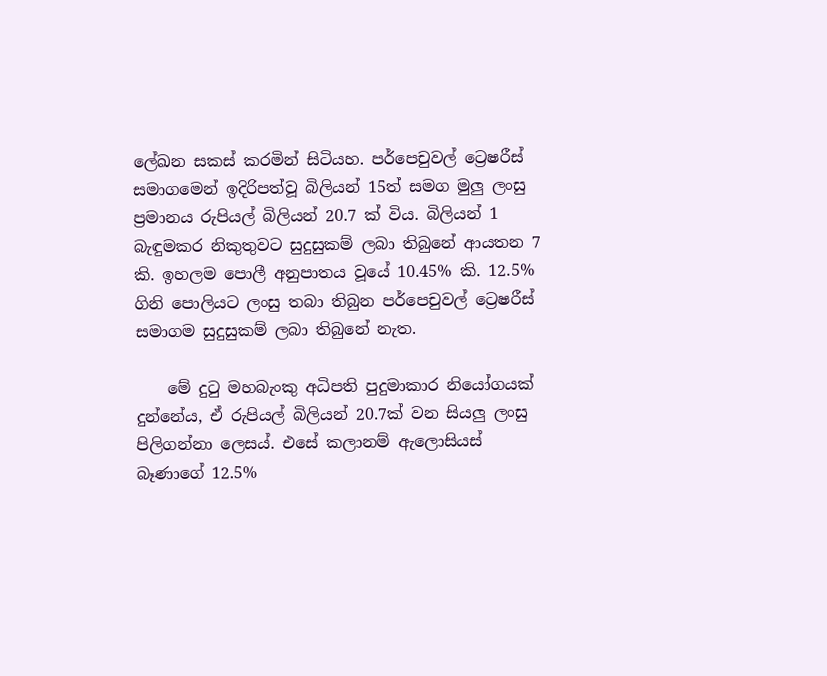ලේඛන සකස් කරමින් සිටියහ. පර්පෙචුවල් ට්‍රෙෂරීස් සමාගමෙන් ඉදිරිපත්වූ බිලියන් 15ත් සමග මුලු ලංසු ප්‍රමානය රුපියල් බිලියන් 20.7 ක් විය. බිලියන් 1 බැඳුමකර නිකුතුවට සුදුසුකම් ලබා තිබුනේ ආයතන 7 කි. ඉහලම පොලී අනුපාතය වූයේ 10.45% කි. 12.5% ගිනි පොලියට ලංසු තබා තිබුන පර්පෙචුවල් ට්‍රෙෂරීස් සමාගම සුදුසුකම් ලබා තිබුනේ නැත.

    මේ දුටු මහබැංකු අධිපති පුදුමාකාර නියෝගයක් දුන්නේය, ඒ රුපියල් බිලියන් 20.7ක් වන සියලු ලංසු පිලිගන්නා ලෙසය්. එසේ කලානම් ඇලොසියස් බෑණාගේ 12.5%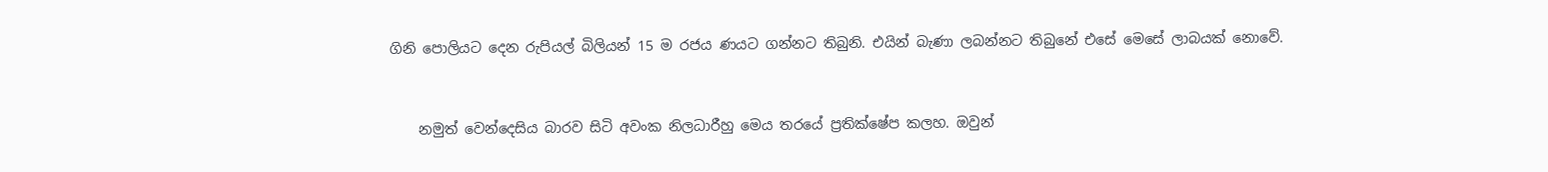ගිනි පොලියට දෙන රුපියල් බිලියන් 15 ම රජය ණයට ගන්නට තිබුනි. එයින් බැණා ලබන්නට තිබුනේ එසේ මෙසේ ලාබයක් නොවේ.


    නමුත් වෙන්දෙසිය බාරව සිටි අවංක නිලධාරීහු මෙය තරයේ ප්‍රතික්ෂේප කලහ. ඔවුන්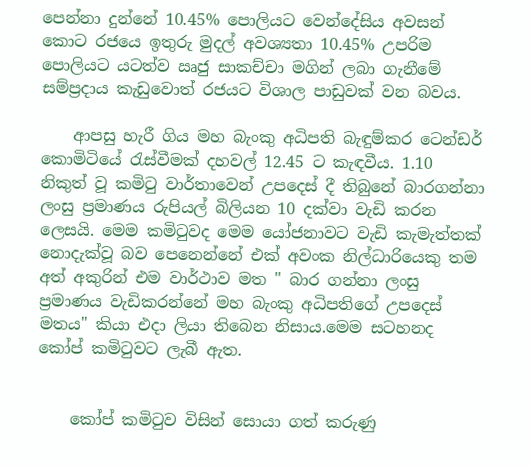පෙන්නා දුන්නේ 10.45% පොලියට වෙන්දේසිය අවසන් කොට රජයෙ ඉතුරු මුදල් අවශ්‍යතා 10.45% උපරිම පොලියට යටත්ව ඍජු සාකච්චා මගින් ලබා ගැනීමේ සම්ප්‍රදාය කැඩුවොත් රජයට විශාල පාඩුවක් වන බවය.

    ආපසු හැරී ගිය මහ බැංකු අධිපති බැඳුම්කර ටෙන්ඩර් කොමිටියේ රැස්වීමක් දහවල් 12.45 ට කැඳවීය. 1.10 නිකුත් වූ කමිටු වාර්තාවෙන් උපදෙස් දී තිබුනේ බාරගන්නා ලංසු ප්‍රමාණය රුපියල් බිලියන 10 දක්වා වැඩි කරන ලෙසයි. මෙම කමිටුවද මෙම යෝජනාවට වැඩි කැමැත්තක් නොදැක්වූ බව පෙනෙන්නේ එක් අවංක නිල්ධාරියෙකු තම අත් අකුරින් එම වාර්ථාව මත " බාර ගන්නා ලංසු ප්‍රමාණය වැඩිකරන්නේ මහ බැංකු අධිපතිගේ උපදෙස් මතය" කියා එදා ලියා තිබෙන නිසාය.මෙම සටහනද කෝප් කමිටුවට ලැබී ඇත.


    කෝප් කමිටුව විසින් සොයා ගත් කරුණු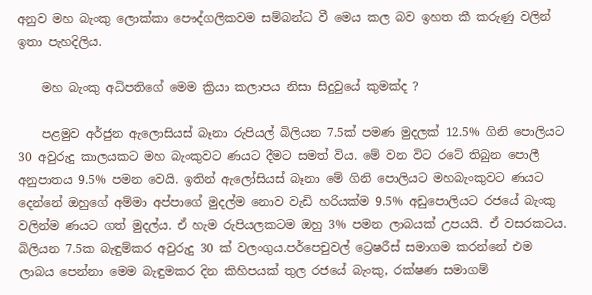අනුව මහ බැංකු ලොක්කා පෞද්ගලිකවම සම්බන්ධ වී මෙය කල බව ඉහත කී කරුණු වලින් ඉතා පැහදිලිය.

    මහ බැංකු අධිපතිගේ මෙම ක්‍රියා කලාපය නිසා සිදුවුයේ කුමක්ද ?

    පළමුව අර්ජුන ඇලොසියස් බෑනා රුපියල් බිලියන 7.5ක් පමණ මුදලක් 12.5% ගිනි පොලියට 30 අවුරුදු කාලයකට මහ බැංකුවට ණයට දීමට සමත් විය. මේ වන විට රටේ තිබුන පොලී අනුපාතය 9.5% පමන වෙයි. ඉතින් ඇලෝසියස් බෑනා මේ ගිනි පොලියට මහබැංකුවට ණයට දෙන්නේ ඔහුගේ අම්මා අප්පාගේ මුදල්ම නොව වැඩි හරියක්ම 9.5% අඩුපොලියට රජයේ බැංකු වලින්ම ණයට ගත් මුදල්ය. ඒ හැම රුපියලකටම ඔහු 3% පමන ලාබයක් උපයයි. ඒ වසරකටය. බිලියන 7.5ක බැඳුම්කර අවුරුදු 30 ක් වලංගුය.පර්පෙචුවල් ට්‍රෙෂරීස් සමාගම කරන්නේ එම ලාබය පෙන්නා මෙම බැඳුමකර දින කිහිපයක් තුල රජයේ බැංකු, රක්ෂණ සමාගම්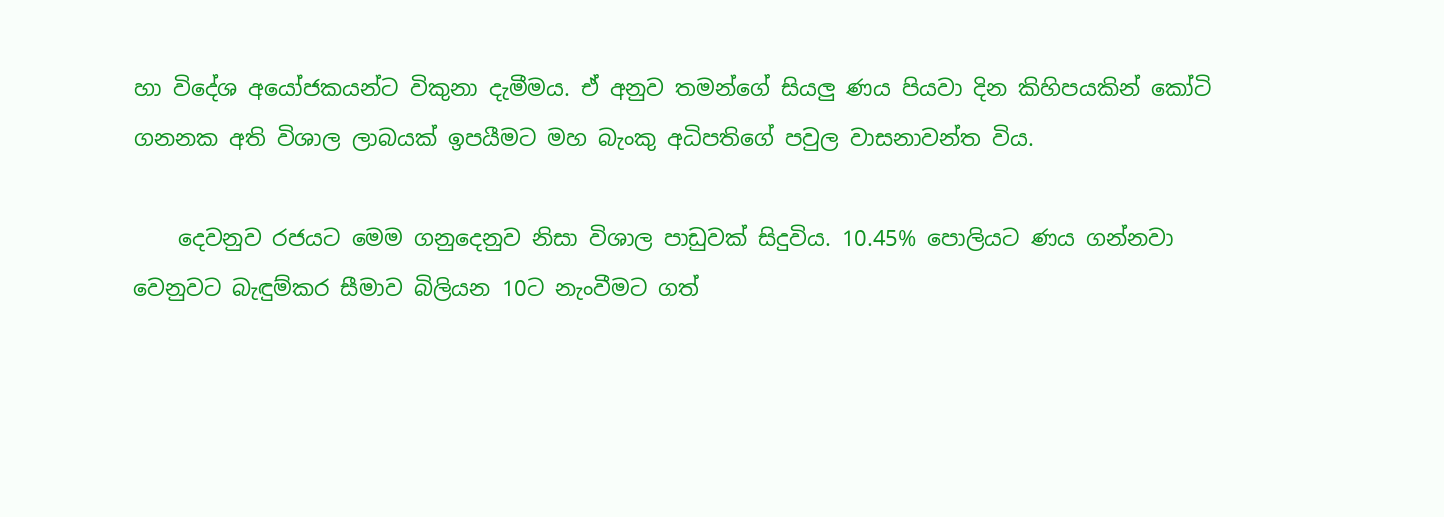හා විදේශ අයෝජකයන්ට විකුනා දැමීමය. ඒ අනුව තමන්ගේ සියලු ණය පියවා දින කිහිපයකින් කෝටි ගනනක අති විශාල ලාබයක් ඉපයීමට මහ බැංකු අධිපතිගේ පවුල වාසනාවන්ත විය.

    දෙවනුව රජයට මෙම ගනුදෙනුව නිසා විශාල පාඩුවක් සිදුවිය. 10.45% පොලියට ණය ගන්නවා වෙනුවට බැඳුම්කර සීමාව බිලියන 10ට නැංවීමට ගත්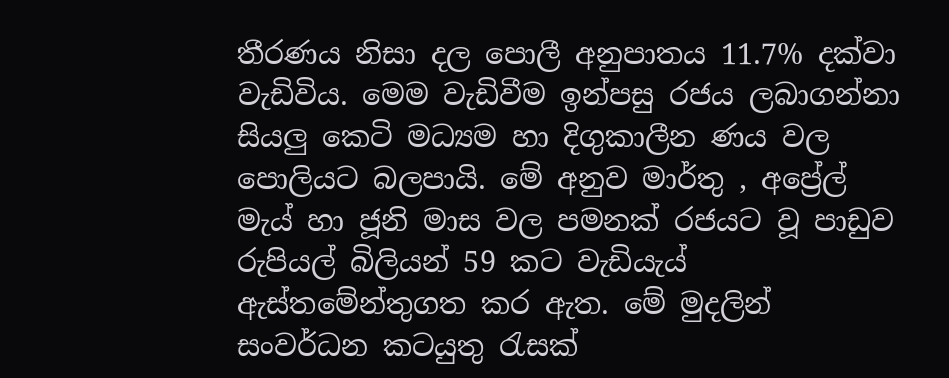තීරණය නිසා දල පොලී අනුපාතය 11.7% දක්වා වැඩිවිය. මෙම වැඩිවීම ඉන්පසු රජය ලබාගන්නා සියලු කෙටි මධ්‍යම හා දිගුකාලීන ණය වල පොලියට බලපායි. මේ අනුව මාර්තු , අප්‍රේල් මැය් හා ජූනි මාස වල පමනක් රජයට වූ පාඩුව රුපියල් බිලියන් 59 කට වැඩියැය් ඇස්තමේන්තුගත කර ඇත. මේ මුදලින් සංවර්ධන කටයුතු රැසක්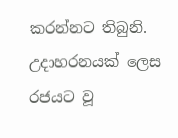කරන්නට තිබුනි. උදාහරනයක් ලෙස රජයට වූ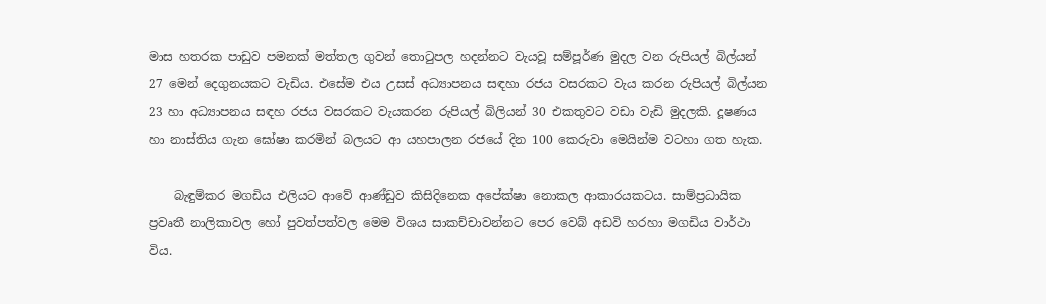මාස හතරක පාඩුව පමනක් මත්තල ගුවන් තොටුපල හදන්නට වැයවූ සම්පූර්ණ මුදල වන රුපියල් බිල්යන් 27 මෙන් දෙගුනයකට වැඩිය. එසේම එය උසස් අධ්‍යාපනය සඳහා රජය වසරකට වැය කරන රුපියල් බිල්යන 23 හා අධ්‍යාපනය සඳහ රජය වසරකට වැයකරන රුපියල් බිලියන් 30 එකතුවට වඩා වැඩි මුදලකි. දූෂණය හා නාස්තිය ගැන ඝෝෂා කරමින් බලයට ආ යහපාලන රජයේ දින 100 කෙරුවා මෙයින්ම වටහා ගත හැක.

    බැඳුම්කර මගඩිය එලියට ආවේ ආණ්ඩුව කිසිදිනෙක අපේක්ෂා නොකල ආකාරයකටය. සාම්ප්‍රධායික ප්‍රවෘතී නාලිකාවල හෝ පුවත්පත්වල මෙම විශය සාකච්චාවන්නට පෙර වෙබ් අඩවි හරහා මගඩිය වාර්ථා විය.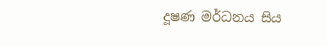දූෂණ මර්ධනය සිය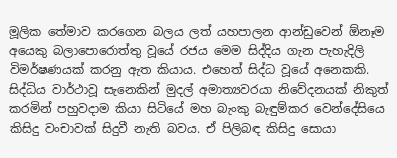මූලික තේමාව කරගෙන බලය ලත් යහපාලන ආන්ඩුවෙන් ඕනෑම අයෙකු බලාපොරොත්තු වූයේ රජය මෙම සිද්දිය ගැන පැහැදිලි විමර්ෂණයක් කරනු ඇත කියාය. එහෙත් සිද්ධ වූයේ අනෙකකි. සිද්ධිය වාර්ථාවූ සැනෙකින් මුදල් අමාත්‍යවරයා නිවේදනයක් නිකුත් කරමින් පහුවදාම කියා සිටියේ මහ බැංකු බැඳුම්කර වෙන්දේසියෙ කිසිදු වංචාවක් සිදුවී නැති බවය. ඒ පිලිබඳ කිසිදු සොයා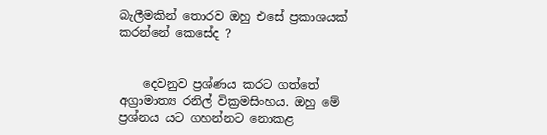බැලීමකින් තොරව ඔහු එසේ ප්‍රකාශයක් කරන්නේ කෙසේද ?


    දෙවනුව ප්‍රශ්ණය කරට ගත්තේ අග්‍රාමාත්‍ය රනිල් වික්‍රමසිංහය. ඔහු මේ ප්‍රශ්නය යට ගහන්නට නොකළ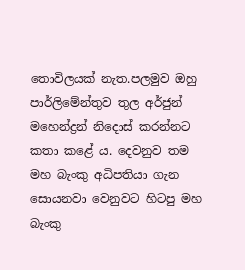තොවිලයක් නැත.පලමුව ඔහු පාර්ලිමේන්තුව තුල අර්ජුන් මහෙන්ද්‍රන් නිදොස් කරන්නට කතා කළේ ය. දෙවනුව තම මහ බැංකු අධිපතියා ගැන සොයනවා වෙනුවට හිටපු මහ බැංකු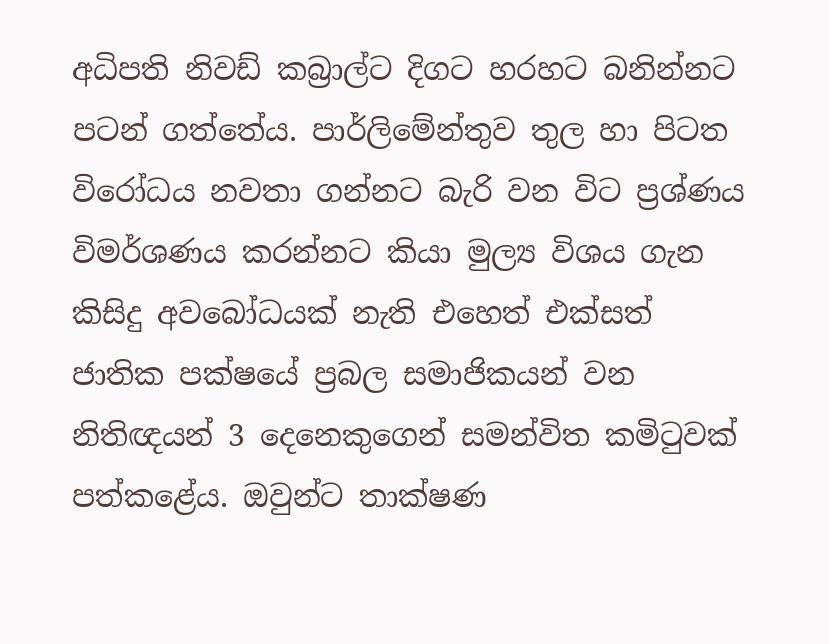අධිපති නිවඩ් කබ්‍රාල්ට දිගට හරහට බනින්නට පටන් ගත්තේය. පාර්ලිමේන්තුව තුල හා පිටත විරෝධය නවතා ගන්නට බැරි වන විට ප්‍රශ්ණය විමර්ශණය කරන්නට කියා මුල්‍ය විශය ගැන කිසිදු අවබෝධයක් නැති එහෙත් එක්සත් ජාතික පක්ෂයේ ප්‍රබල සමාජිකයන් වන නිතිඥයන් 3 දෙනෙකුගෙන් සමන්විත කමිටුවක් පත්කළේය. ඔවුන්ට තාක්ෂණ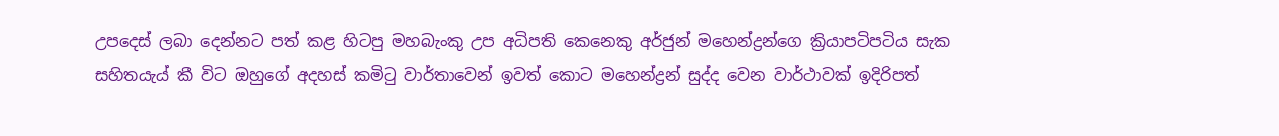උපදෙස් ලබා දෙන්නට පත් කළ හිටපු මහබැංකු උප අධිපති කෙනෙකු අර්ජුන් මහෙන්ද්‍රන්ගෙ ක්‍රියාපටිපටිය සැක සහිතයැය් කී විට ඔහුගේ අදහස් කමිටු වාර්තාවෙන් ඉවත් කොට මහෙන්ද්‍රන් සුද්ද වෙන වාර්ථාවක් ඉදිරිපත්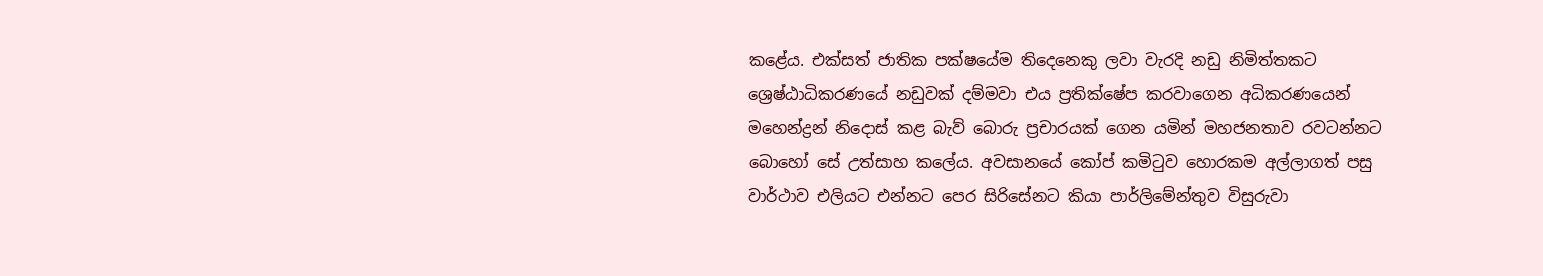කළේය. එක්සත් ජාතික පක්ෂයේම තිදෙනෙකු ලවා වැරදි නඩු නිමිත්තකට ශ්‍රෙෂ්ඨාධිකරණයේ නඩුවක් දම්මවා එය ප්‍රතික්ෂේප කරවාගෙන අධිකරණයෙන් මහෙන්ද්‍රන් නිදොස් කළ බැව් බොරු ප්‍රචාරයක් ගෙන යමින් මහජනතාව රවටන්නට බොහෝ සේ උත්සාහ කලේය. අවසානයේ කෝප් කමිටුව හොරකම අල්ලාගත් පසු වාර්ථාව එලියට එන්නට පෙර සිරිසේනට කියා පාර්ලිමේන්තුව විසුරුවා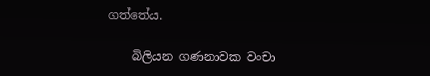ගත්තේය.

    බිලියන ගණනාවක වංචා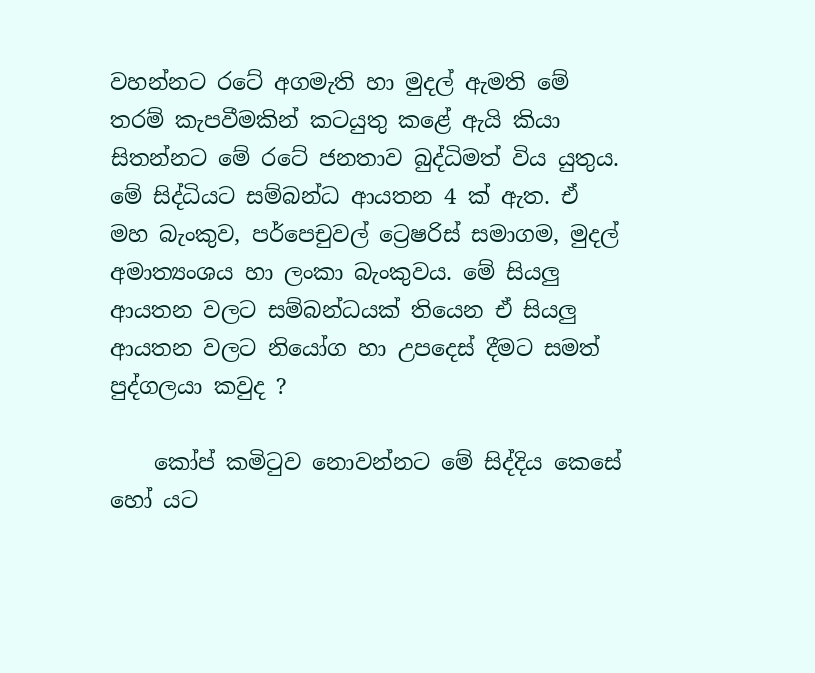වහන්නට රටේ අගමැති හා මුදල් ඇමති මේ තරම් කැපවීමකින් කටයුතු කළේ ඇයි කියා සිතන්නට මේ රටේ ජනතාව බුද්ධිමත් විය යුතුය. මේ සිද්ධියට සම්බන්ධ ආයතන 4 ක් ඇත. ඒ මහ බැංකුව, පර්පෙචුවල් ට්‍රෙෂරිස් සමාගම, මුදල් අමාත්‍යංශය හා ලංකා බැංකුවය. මේ සියලු ආයතන වලට සම්බන්ධයක් තියෙන ඒ සියලු ආයතන වලට නියෝග හා උපදෙස් දීමට සමත් පුද්ගලයා කවුද ?

    කෝප් කමිටුව නොවන්නට මේ සිද්දිය කෙසේ හෝ යට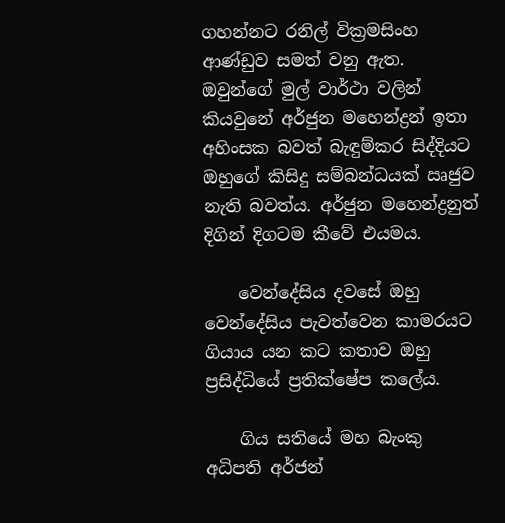ගහන්නට රනිල් වික්‍රමසිංහ ආණ්ඩුව සමත් වනු ඇත. ඔවුන්ගේ මුල් වාර්ථා වලින් කියවුනේ අර්ජුන මහෙන්ද්‍රන් ඉතා අහිංසක බවත් බැඳුම්කර සිද්දියට ඔහුගේ කිසිදු සම්බන්ධයක් ඍජුව නැති බවත්ය. අර්ජුන මහෙන්ද්‍රනුත් දිගින් දිගටම කීවේ එයමය.

    වෙන්දේසිය දවසේ ඔහු වෙන්දේසිය පැවත්වෙන කාමරයට ගියාය යන කට කතාව ඔහු ප්‍රසිද්ධියේ ප්‍රතික්ෂේප කලේය.

    ගිය සතියේ මහ බැංකු අධිපති අර්ජන්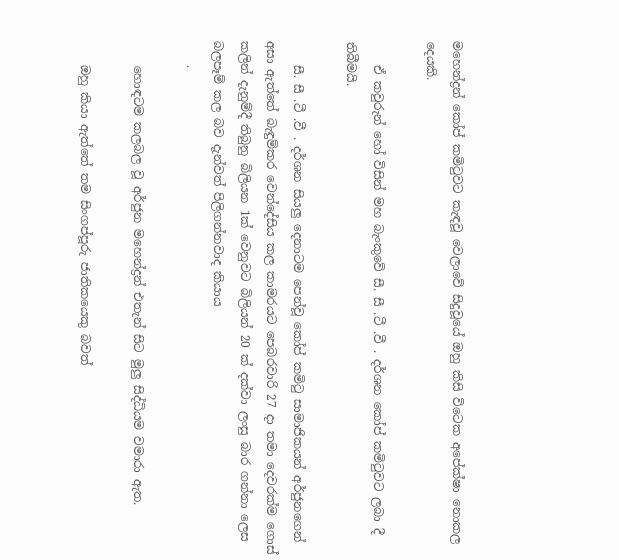මහෙන්ද්‍රන් කෝප් කමිටුවට කැඳවූ වෙලාවේ සිදුවූයේ ඔහු කිසි විටෙක අපේක්ෂා නොකල දෙයකි.

    ඒ කවුරුන් හෝ විසින් මහ බැංකුවේ සී. සී .ටී .වී . දර්ශන කෝප් කමිටුවට ලබා දී තිබීමයි.

    සී. සී .ටී .වී . දර්ශන සියලු දෙනාටම පෙන්වූ කෝප් කමිටු සාමාජිකයන් අර්ජුනගෙන් අසා ඇත්තේ බැඳුම්කර වෙන්දේසිය කල කාමරයට පෙබරවාරි 27 දා තමා දෙවරක්ම ගොස් කලින් දැනුම්දී තිබුනු බිලියන 1ක් වෙනුවට බිලියන් 20 ක් දක්වා ලංසු බාර ගන්නා ලෙස බලපෑම් කල බව දැන්වත් පිලිගන්නවාද කියාය
    .

    හොඳටම කලබල වූ අර්ජුන මහෙන්ද්‍රන් එතැන් සිට මුලු සිද්ධියම වමාරා ඇත.

    ඔහු කියා ඇත්තේ තම සිංගප්පූරු ජාතිකයෙකු බවත්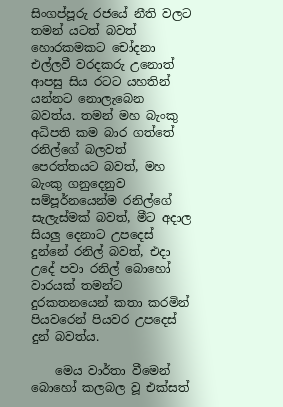සිංගප්පූරු රජයේ නීති වලට තමන් යටත් බවත් හොරකමකට චෝදනා එල්ලවී වරදකරු උනොත් ආපසු සිය රටට යහතින් යන්නට නොලැබෙන බවත්ය. තමන් මහ බැංකු අධිපති කම බාර ගත්තේ රනිල්ගේ බලවත් පෙරත්තයට බවත්, මහ බැංකු ගනුදෙනුව සම්පූර්නයෙන්ම රනිල්ගේ සැලැස්මක් බවත්, මීට අදාල සියලු දෙනාට උපදෙස් දුන්නේ රනිල් බවත්, එදා උදේ පවා රනිල් බොහෝ වාරයක් තමන්ට දුරකතනයෙන් කතා කරමින් පියවරෙන් පියවර උපදෙස් දුන් බවත්ය.

    මෙය වාර්තා වීමෙන් බොහෝ කලබල වූ එක්සත්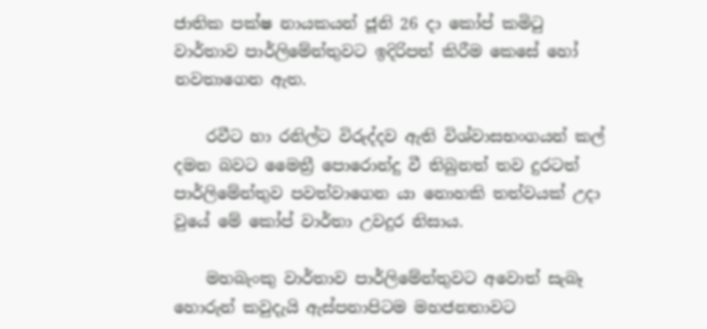ජාතික පක්ෂ නායකයන් ජූනි 26 දා කෝප් කමිටු වාර්තාව පාර්ලිමේන්තුවට ඉදිරිපත් කිරීම කෙසේ හෝ නවතාගෙන ඇත.

    රවීට හා රනිල්ට විරුද්දව ඇති විශ්වාසභංගයන් කල් දමන බවට මෛත්‍රී පොරොන්දු වී තිබුනත් තව දුරටත් පාර්ලිමේන්තුව පවත්වාගෙන යා නොහකි තත්වයක් උදා වුයේ මේ කෝප් වාර්තා උවදුර නිසාය.

    මහබැංකු වාර්තාව පාර්ලිමේන්තුවට අවොත් සැබෑ හොරුන් කවුදැයි ඇස්පනාපිටම මහජනතාවට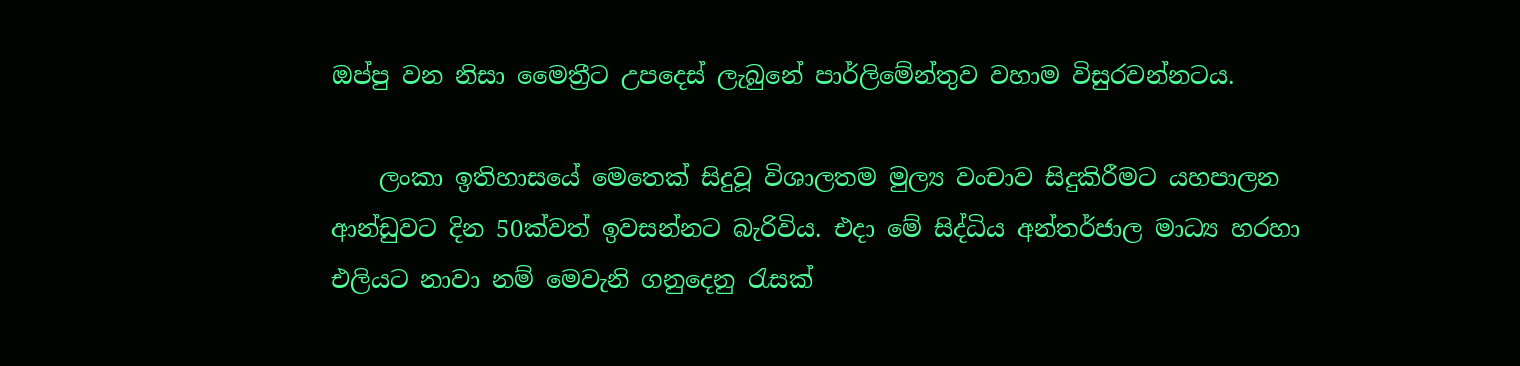ඔප්පු වන නිසා මෛත්‍රීට උපදෙස් ලැබුනේ පාර්ලිමේන්තුව වහාම විසුරවන්නටය.

    ලංකා ඉතිහාසයේ මෙතෙක් සිදුවූ විශාලතම මුල්‍ය වංචාව සිදුකිරීමට යහපාලන ආන්ඩුවට දින 50ක්වත් ඉවසන්නට බැරිවිය. එදා මේ සිද්ධිය අන්තර්ජාල මාධ්‍ය හරහා එලියට නාවා නම් මෙවැනි ගනුදෙනු රැසක්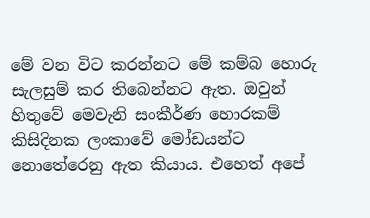මේ වන විට කරන්නට මේ කම්බ හොරු සැලසුම් කර තිබෙන්නට ඇත. ඔවුන් හිතුවේ මෙවැනි සංකීර්ණ හොරකම් කිසිදිනක ලංකාවේ මෝඩයන්ට නොතේරෙනු ඇත කියාය. එහෙත් අපේ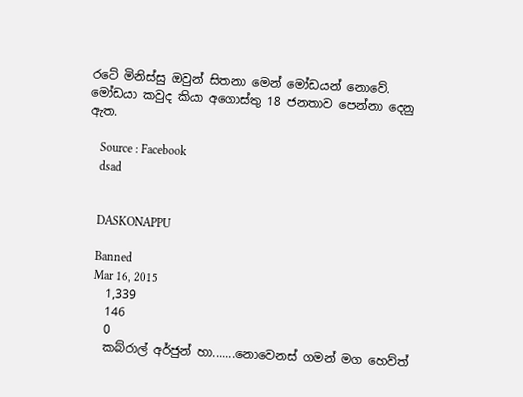රටේ මිනිස්සු ඔවුන් සිතනා මෙන් මෝඩයන් නොවේ. මෝඩයා කවුද කියා අගොස්තු 18 ජනතාව පෙන්නා දෙනු ඇත.

    Source : Facebook
    dsad


    DASKONAPPU

    Banned
    Mar 16, 2015
    1,339
    146
    0
    කබ්රාල් අර්ජුන් හා.......නොවෙනස් ගමන් මග හෙව්ත්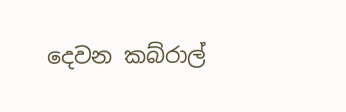දෙවන කබ්රාල්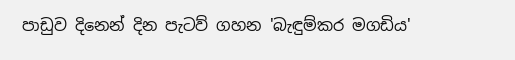පාඩුව දිනෙන් දින පැටව් ගහන 'බැඳුම්කර මගඩිය'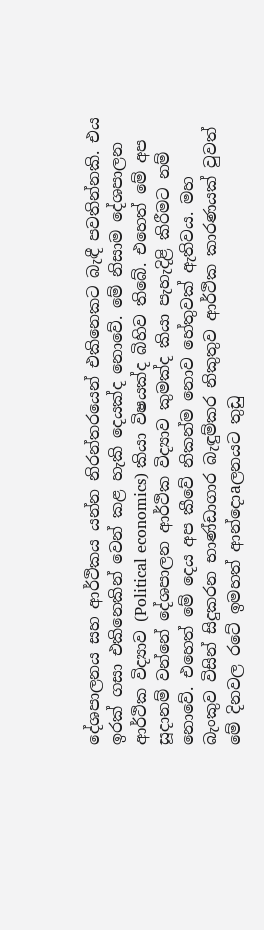දේශපාලනය සහ ආර්ථිකය යන්න නිරන්තරයෙන් එකිනෙකට බැඳී පවතින්නකි. එය ඉරක්‌ ගසා එකිනෙකින් වෙන් කළ හැකි දෙයක්‌ද නොවේ. මේ නිසාම දේශපාලන ආර්ථික විද්‍යාව (Political economics) කියා විෂයක්‌ද බිහිව තිබේ. එහෙත් මේ අප සූදානම් වන්නේ දේශපාලන ආර්ථික විද්‍යාව කුමක්‌ද කියා පැහැදිළි කිරීමට නම් නොවේ. එහෙත් මේ දෙය අප කීවේ නිකන්ම නොව හේතුවක්‌ ඇතිවය. මහ බැංකුව විසින් සිදුකරන භාණ්‌ඩාගාර බැඳුම්කර නිකුතුව ආර්ථික කාරණයක්‌ වුවත් මේ දිනවල රටේ ඉමහත් ආන්දොaලනයට තුඩු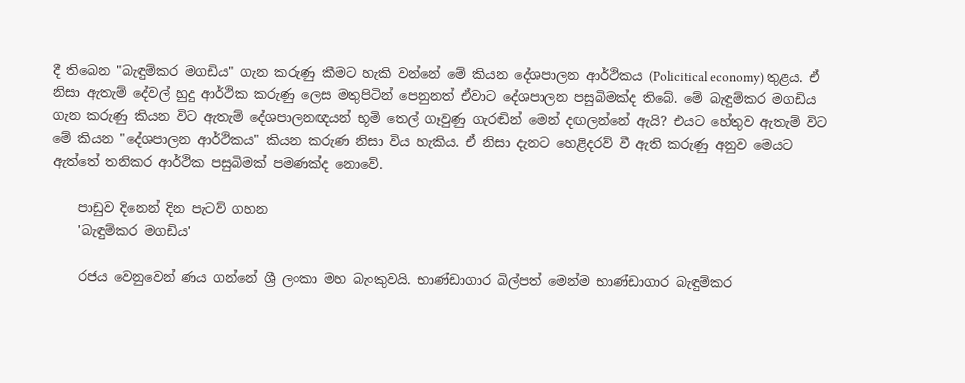දී තිබෙන "බැඳුම්කර මගඩිය" ගැන කරුණු කීමට හැකි වන්නේ මේ කියන දේශපාලන ආර්ථිකය (Policitical economy) තුළය. ඒ නිසා ඇතැම් දේවල් හුදු ආර්ථික කරුණු ලෙස මතුපිටින් පෙනුනත් ඒවාට දේශපාලන පසුබිමක්‌ද තිබේ. මේ බැඳුම්කර මගඩිය ගැන කරුණු කියන විට ඇතැම් දේශපාලනඥයන් භූමි තෙල් ගෑවුණු ගැරඬින් මෙන් දඟලන්නේ ඇයි? එයට හේතුව ඇතැම් විට මේ කියන "දේශපාලන ආර්ථිකය" කියන කරුණ නිසා විය හැකිය. ඒ නිසා දැනට හෙළිදරව් වී ඇති කරුණු අනුව මෙයට ඇත්තේ තනිකර ආර්ථික පසුබිමක්‌ පමණක්‌ද නොවේ.

    පාඩුව දිනෙන් දින පැටව් ගහන
    'බැඳුම්කර මගඩිය'

    රජය වෙනුවෙන් ණය ගන්නේ ශ්‍රී ලංකා මහ බැංකුවයි. භාණ්‌ඩාගාර බිල්පත් මෙන්ම භාණ්‌ඩාගාර බැඳුම්කර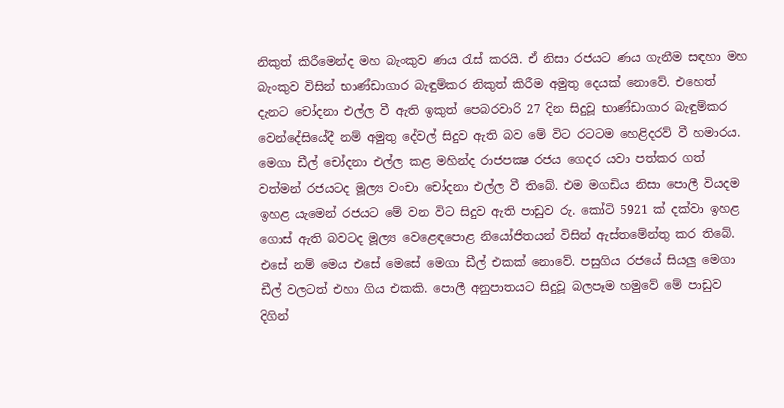නිකුත් කිරීමෙන්ද මහ බැංකුව ණය රැස්‌ කරයි. ඒ නිසා රජයට ණය ගැනීම සඳහා මහ බැංකුව විසින් භාණ්‌ඩාගාර බැඳුම්කර නිකුත් කිරීම අමුතු දෙයක්‌ නොවේ. එහෙත් දැනට චෝදනා එල්ල වී ඇති ඉකුත් පෙබරවාරි 27 දින සිදුවූ භාණ්‌ඩාගාර බැඳුම්කර වෙන්දේසියේදී නම් අමුතු දේවල් සිදුව ඇති බව මේ විට රටටම හෙළිදරව් වී හමාරය. මෙගා ඩීල් චෝදනා එල්ල කළ මහින්ද රාජපක්‍ෂ රජය ගෙදර යවා පත්කර ගත් වත්මන් රජයටද මූල්‍ය වංචා චෝදනා එල්ල වී තිබේ. එම මගඩිය නිසා පොලී වියදම ඉහළ යැමෙන් රජයට මේ වන විට සිදුව ඇති පාඩුව රු. කෝටි 5921 ක්‌ දක්‌වා ඉහළ ගොස්‌ ඇති බවටද මූල්‍ය වෙළෙඳපොළ නියෝජිතයන් විසින් ඇස්‌තමේන්තු කර තිබේ. එසේ නම් මෙය එසේ මෙසේ මෙගා ඩීල් එකක්‌ නොවේ. පසුගිය රජයේ සියලු මෙගා ඩීල් වලටත් එහා ගිය එකකි. පොලී අනුපාතයට සිදුවූ බලපෑම හමුවේ මේ පාඩුව දිගින්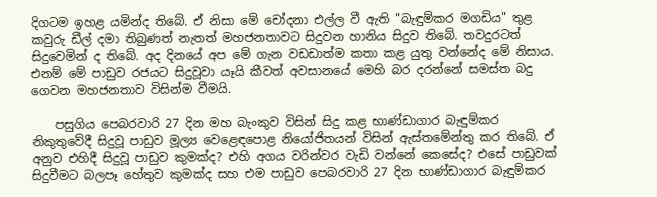දිගටම ඉහළ යමින්ද තිබේ. ඒ නිසා මේ චෝදනා එල්ල වී ඇති "බැඳුම්කර මගඩිය" තුළ කවුරු ඩීල් දමා තිබුණත් නැතත් මහජනතාවට සිදුවන හානිය සිදුව තිබේ. තවදුරටත් සිදුවෙමින් ද තිබේ. අද දිනයේ අප මේ ගැන වඩඩාත්ම කතා කළ යුතු වන්නේද මේ නිසාය. එනම් මේ පාඩුව රජයට සිදුවූවා යෑයි කීවත් අවසානයේ මෙහි බර දරන්නේ සමස්‌ත බදු ගෙවන මහජනතාව විසින්ම වීමයි.

    පසුගිය පෙබරවාරි 27 දින මහ බැංකුව විසින් සිදු කළ භාණ්‌ඩාගාර බැඳුම්කර නිකුතුවේදී සිදුවූ පාඩුව මූල්‍ය වෙළෙඳපොළ නියෝජිතයන් විසින් ඇස්‌තමේන්තු කර තිබේ. ඒ අනුව එහිදී සිදුවූ පාඩුව කුමක්‌ද? එහි අගය වරින්වර වැඩි වන්නේ කෙසේද? එසේ පාඩුවක්‌ සිදුවීමට බලපෑ හේතුව කුමක්‌ද සහ එම පාඩුව පෙබරවාරි 27 දින භාණ්‌ඩාගාර බැඳුම්කර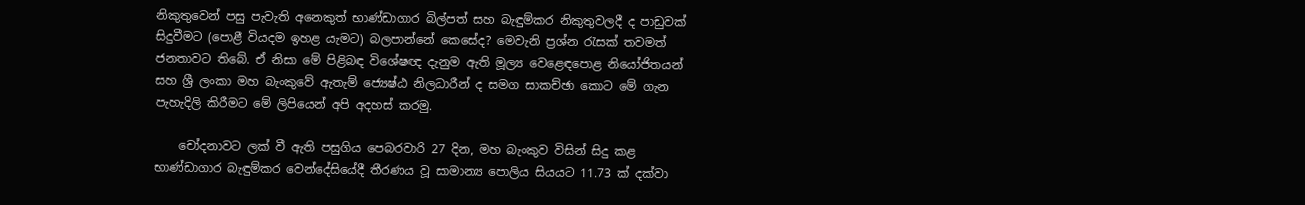නිකුතුවෙන් පසු පැවැති අනෙකුත් භාණ්‌ඩාගාර බිල්පත් සහ බැඳුම්කර නිකුතුවලදී ද පාඩුවක්‌ සිදුවීමට (පොළී වියදම ඉහළ යැමට) බලපාන්නේ කෙසේද? මෙවැනි ප්‍රශ්න රැසක්‌ තවමත් ජනතාවට තිබේ. ඒ නිසා මේ පිළිබඳ විශේෂඥ දැනුම ඇති මූල්‍ය වෙළෙඳපොළ නියෝජිතයන් සහ ශ්‍රී ලංකා මහ බැංකුවේ ඇතැම් ජ්‍යෙෂ්ඨ නිලධාරීන් ද සමග සාකච්ඡා කොට මේ ගැන පැහැදිලි කිරීමට මේ ලිපියෙන් අපි අදහස්‌ කරමු.

    චෝදනාවට ලක්‌ වී ඇති පසුගිය පෙබරවාරි 27 දින, මහ බැංකුව විසින් සිදු කළ භාණ්‌ඩාගාර බැඳුම්කර වෙන්දේසියේදී තීරණය වූ සාමාන්‍ය පොලිය සියයට 11.73 ක්‌ දක්‌වා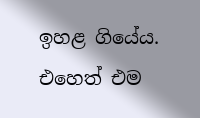ඉහළ ගියේය. එහෙත් එම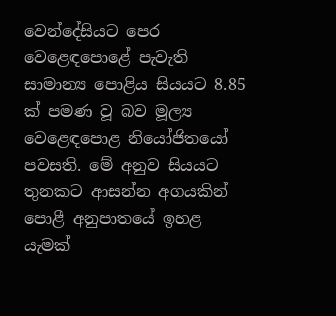වෙන්දේසියට පෙර වෙළෙඳපොළේ පැවැති සාමාන්‍ය පොළිය සියයට 8.85 ක්‌ පමණ වූ බව මූල්‍ය වෙළෙඳපොළ නියෝජිතයෝ පවසති. මේ අනුව සියයට තුනකට ආසන්න අගයකින් පොළී අනුපාතයේ ඉහළ යැමක්‌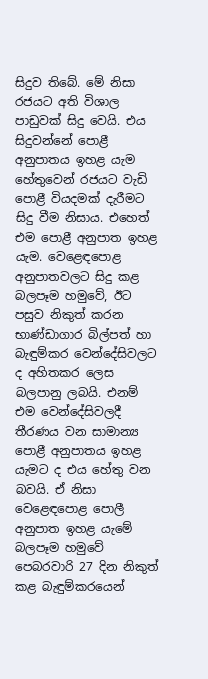සිදුව තිබේ. මේ නිසා රජයට අති විශාල පාඩුවක්‌ සිදු වෙයි. එය සිදුවන්නේ පොළී අනුපාතය ඉහළ යැම හේතුවෙන් රජයට වැඩි පොළී වියදමක්‌ දැරීමට සිදු වීම නිසාය. එහෙත් එම පොළී අනුපාත ඉහළ යැම. වෙළෙඳපොළ අනුපාතවලට සිදු කළ බලපෑම හමුවේ, ඊට පසුව නිකුත් කරන භාණ්‌ඩාගාර බිල්පත් හා බැඳුම්කර වෙන්දේසිවලට ද අහිතකර ලෙස බලපානු ලබයි. එනම් එම වෙන්දේසිවලදී තීරණය වන සාමාන්‍ය පොළී අනුපාතය ඉහළ යැමට ද එය හේතු වන බවයි. ඒ නිසා වෙළෙඳපොළ පොලී අනුපාත ඉහළ යැමේ බලපෑම හමුවේ පෙබරවාරි 27 දින නිකුත් කළ බැඳුම්කරයෙන්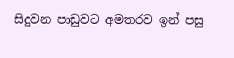සිදුවන පාඩුවට අමතරව ඉන් පසු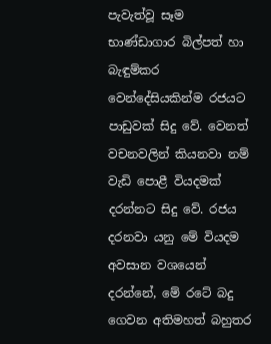පැවැත්වූ සෑම භාණ්‌ඩාගාර බිල්පත් හා බැඳුම්කර වෙන්දේසියකින්ම රජයට පාඩුවක්‌ සිදු වේ. වෙනත් වචනවලින් කියනවා නම් වැඩි පොළී වියදමක්‌ දරන්නට සිදු වේ. රජය දරනවා යනු මේ වියදම අවසාන වශයෙන් දරන්නේ, මේ රටේ බදු ගෙවන අතිමහත් බහුතර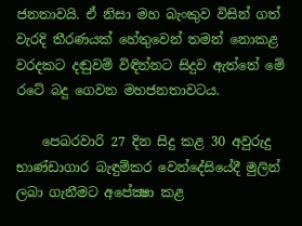ජනතාවයි. ඒ නිසා මහ බැංකුව විසින් ගත් වැරදි තීරණයක්‌ හේතුවෙන් තමන් නොකළ වරදකට දඬුවම් විඳින්නට සිදුව ඇත්තේ මේ රටේ බදු ගෙවන මහජනතාවටය.

    පෙබරවාරි 27 දින සිදු කළ 30 අවුරුදු භාණ්‌ඩාගාර බැඳුම්කර වෙන්දේසියේදී මුලින් ලබා ගැනීමට අපේක්‍ෂා කළ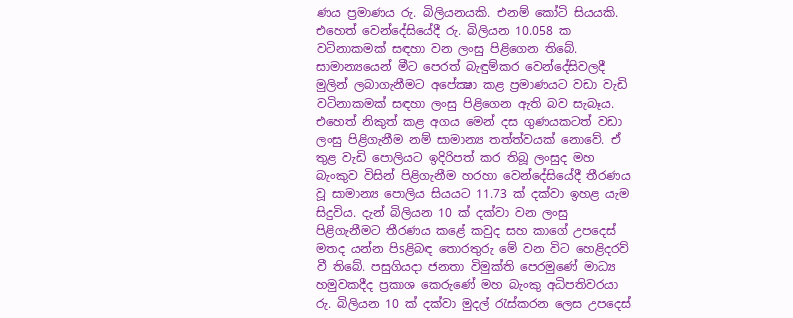ණය ප්‍රමාණය රු. බිලියනයකි. එනම් කෝටි සියයකි. එහෙත් වෙන්දේසියේදී රු. බිලියන 10.058 ක වටිනාකමක්‌ සඳහා වන ලංසු පිළිගෙන තිබේ. සාමාන්‍යයෙන් මීට පෙරත් බැඳුම්කර වෙන්දේසිවලදී මුලින් ලබාගැනීමට අපේක්‍ෂා කළ ප්‍රමාණයට වඩා වැඩි වටිනාකමක්‌ සඳහා ලංසු පිළිගෙන ඇති බව සැබෑය. එහෙත් නිකුත් කළ අගය මෙන් දස ගුණයකටත් වඩා ලංසු පිළිගැනීම නම් සාමාන්‍ය තත්ත්වයක්‌ නොවේ. ඒ තුළ වැඩි පොලියට ඉදිරිපත් කර තිබූ ලංසුද මහ බැංකුව විසින් පිළිගැනීම හරහා වෙන්දේසියේදී තීරණය වූ සාමාන්‍ය පොලිය සියයට 11.73 ක්‌ දක්‌වා ඉහළ යැම සිදුවිය. දැන් බිලියන 10 ක්‌ දක්‌වා වන ලංසු පිළිගැනීමට තීරණය කළේ කවුද සහ කාගේ උපදෙස්‌ මතද යන්න පිsළිබඳ තොරතුරු මේ වන විට හෙළිදරව් වී තිබේ. පසුගියදා ජනතා විමුක්‌ති පෙරමුණේ මාධ්‍ය හමුවකදීද ප්‍රකාශ කෙරුණේ මහ බැංකු අධිපතිවරයා රු. බිලියන 10 ක්‌ දක්‌වා මුදල් රැස්‌කරන ලෙස උපදෙස්‌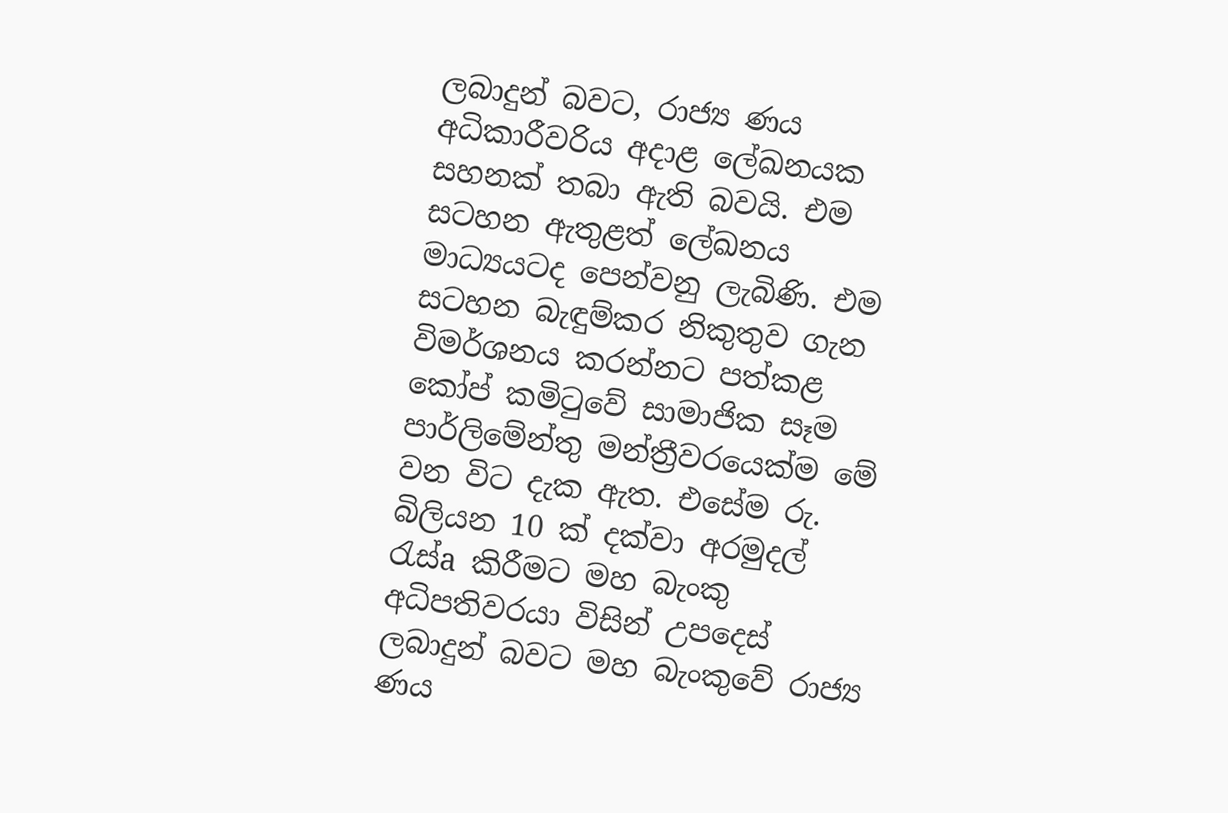ලබාදුන් බවට, රාජ්‍ය ණය අධිකාරීවරිය අදාළ ලේඛනයක සහනක්‌ තබා ඇති බවයි. එම සටහන ඇතුළත් ලේඛනය මාධ්‍යයටද පෙන්වනු ලැබිණි. එම සටහන බැඳුම්කර නිකුතුව ගැන විමර්ශනය කරන්නට පත්කළ කෝප් කමිටුවේ සාමාජික සෑම පාර්ලිමේන්තු මන්ත්‍රීවරයෙක්‌ම මේ වන විට දැක ඇත. එසේම රු. බිලියන 10 ක්‌ දක්‌වා අරමුදල් රැස්‌a කිරීමට මහ බැංකු අධිපතිවරයා විසින් උපදෙස්‌ ලබාදුන් බවට මහ බැංකුවේ රාජ්‍ය ණය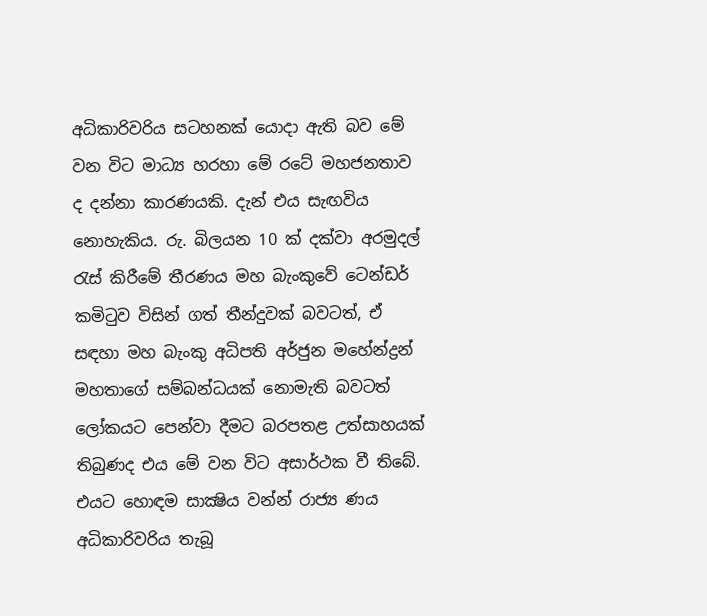අධිකාරිවරිය සටහනක්‌ යොදා ඇති බව මේ වන විට මාධ්‍ය හරහා මේ රටේ මහජනතාව ද දන්නා කාරණයකි. දැන් එය සැඟවිය නොහැකිය. රු. බිලයන 10 ක්‌ දක්‌වා අරමුදල් රැස්‌ කිරීමේ තීරණය මහ බැංකුවේ ටෙන්ඩර් කමිටුව විසින් ගත් තීන්දුවක්‌ බවටත්, ඒ සඳහා මහ බැංකු අධිපති අර්ජුන මහේන්ද්‍රන් මහතාගේ සම්බන්ධයක්‌ නොමැති බවටත් ලෝකයට පෙන්වා දීමට බරපතළ උත්සාහයක්‌ තිබුණද එය මේ වන විට අසාර්ථක වී තිබේ. එයට හොඳම සාක්‍ෂිය වන්න් රාජ්‍ය ණය අධිකාරිවරිය තැබූ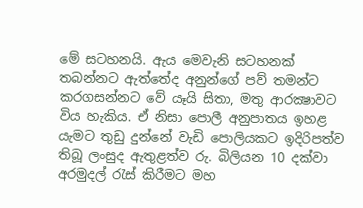මේ සටහනයි. ඇය මෙවැනි සටහනක්‌ තබන්නට ඇත්තේද අනුන්ගේ පව් තමන්ට කරගසන්නට වේ යෑයි සිතා, මතු ආරක්‍ෂාවට විය හැකිය. ඒ නිසා පොලී අනුපාතය ඉහළ යැමට තුඩු දුන්නේ වැඩි පොලියකට ඉදිරිපත්ව තිබූ ලංසුද ඇතුළත්ව රු. බිලියන 10 දක්‌වා අරමුදල් රැස්‌ කිරීමට මහ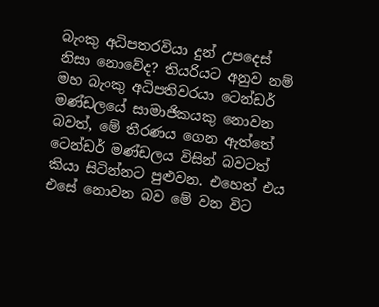බැංකු අධිපතරවියා දුන් උපදෙස්‌ නිසා නොවේද? තියරියට අනුව නම් මහ බැංකු අධිපතිවරයා ටෙන්ඩර් මණ්‌ඩලයේ සාමාජිකයකු නොවන බවත්, මේ තීරණය ගෙන ඇත්තේ ටෙන්ඩර් මණ්‌ඩලය විසින් බවටත් කියා සිටින්නට පුළුවන. එහෙත් එය එසේ නොවන බව මේ වන විට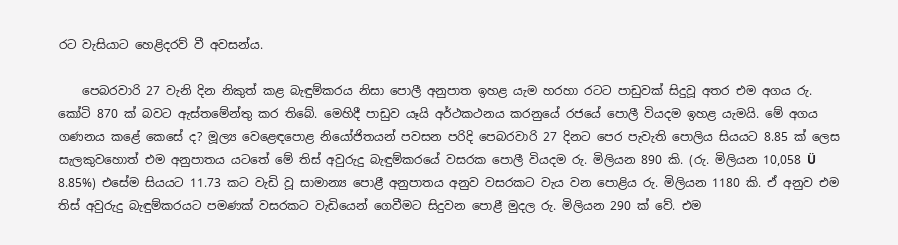රට වැසියාට හෙළිදරව් වී අවසන්ය.

    පෙබරවාරි 27 වැනි දින නිකුත් කළ බැඳුම්කරය නිසා පොලී අනුපාත ඉහළ යැම හරහා රටට පාඩුවක්‌ සිදුවූ අතර එම අගය රු. කෝටි 870 ක්‌ බවට ඇස්‌තමේන්තු කර තිබේ. මෙහිදී පාඩුව යෑයි අර්ථකථනය කරනුයේ රජයේ පොලී වියදම ඉහළ යැමයි. මේ අගය ගණනය කළේ කෙසේ ද? මූල්‍ය වෙළෙඳපොළ නියෝජිතයන් පවසන පරිදි පෙබරවාරි 27 දිනට පෙර පැවැති පොලිය සියයට 8.85 ක්‌ ලෙස සැලකුවහොත් එම අනුපාතය යටතේ මේ තිස්‌ අවුරුදු බැඳුම්කරයේ වසරක පොලී වියදම රු. මිලියන 890 කි. (රු. මිලියන 10,058 Ü 8.85%) එසේම සියයට 11.73 කට වැඩි වූ සාමාන්‍ය පොළී අනුපාතය අනුව වසරකට වැය වන පොළිය රු. මිලියන 1180 කි. ඒ අනුව එම තිස්‌ අවුරුදු බැඳුම්කරයට පමණක්‌ වසරකට වැඩියෙන් ගෙවීමට සිදුවන පොළී මුදල රු. මිලියන 290 ක්‌ වේ. එම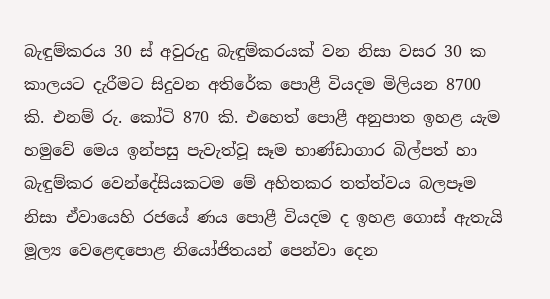බැඳුම්කරය 30 ස්‌ අවුරුදු බැඳුම්කරයක්‌ වන නිසා වසර 30 ක කාලයට දැරීමට සිදුවන අතිරේක පොළී වියදම මිලියන 8700 කි. එනම් රු. කෝටි 870 කි. එහෙත් පොළී අනුපාත ඉහළ යැම හමුවේ මෙය ඉන්පසු පැවැත්වූ සෑම භාණ්‌ඩාගාර බිල්පත් හා බැඳුම්කර වෙන්දේසියකටම මේ අහිතකර තත්ත්වය බලපෑම නිසා ඒවායෙහි රජයේ ණය පොළී වියදම ද ඉහළ ගොස්‌ ඇතැයි මූල්‍ය වෙළෙඳපොළ නියෝජිතයන් පෙන්වා දෙන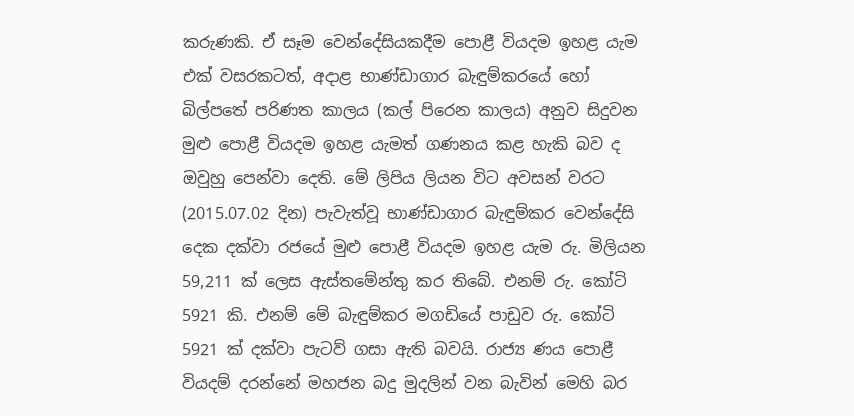කරුණකි. ඒ සෑම වෙන්දේසියකදීම පොළී වියදම ඉහළ යැම එක්‌ වසරකටත්, අදාළ භාණ්‌ඩාගාර බැඳුම්කරයේ හෝ බිල්පතේ පරිණත කාලය (කල් පිරෙන කාලය) අනුව සිදුවන මුළු පොළී වියදම ඉහළ යැමත් ගණනය කළ හැකි බව ද ඔවුහු පෙන්වා දෙති. මේ ලිපිය ලියන විට අවසන් වරට (2015.07.02 දින) පැවැත්වූ භාණ්‌ඩාගාර බැඳුම්කර වෙන්දේසි දෙක දක්‌වා රජයේ මුළු පොළී වියදම ඉහළ යැම රු. මිලියන 59,211 ක්‌ ලෙස ඇස්‌තමේන්තු කර තිබේ. එනම් රු. කෝටි 5921 කි. එනම් මේ බැඳුම්කර මගඩියේ පාඩුව රු. කෝටි 5921 ක්‌ දක්‌වා පැටව් ගසා ඇති බවයි. රාජ්‍ය ණය පොළී වියදම් දරන්නේ මහජන බදු මුදලින් වන බැවින් මෙහි බර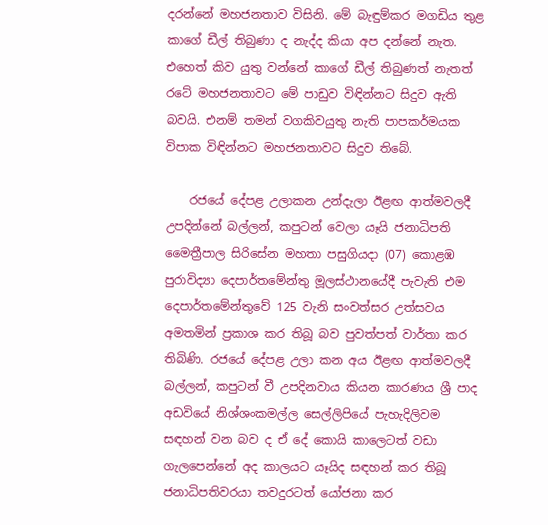දරන්නේ මහජනතාව විසිනි. මේ බැඳුම්කර මගඩිය තුළ කාගේ ඩීල් තිබුණා ද නැද්ද කියා අප දන්නේ නැත. එහෙත් කිව යුතු වන්නේ කාගේ ඩීල් තිබුණත් නැතත් රටේ මහජනතාවට මේ පාඩුව විඳින්නට සිදුව ඇති බවයි. එනම් තමන් වගකිවයුතු නැති පාපකර්මයක විපාක විඳින්නට මහජනතාවට සිදුව තිබේ.

    රජයේ දේපළ උලාකන උන්දැලා ඊළඟ ආත්මවලදී උපදින්නේ බල්ලන්, කපුටන් වෙලා යෑයි ජනාධිපති මෛත්‍රීපාල සිරිසේන මහතා පසුගියදා (07) කොළඹ පුරාවිද්‍යා දෙපාර්තමේන්තු මූලස්‌ථානයේදී පැවැති එම දෙපාර්තමේන්තුවේ 125 වැනි සංවත්සර උත්සවය අමතමින් ප්‍රකාශ කර තිබූ බව පුවත්පත් වාර්තා කර තිබිණි. රජයේ දේපළ උලා කන අය ඊළඟ ආත්මවලදී බල්ලන්, කපුටන් වී උපදිනවාය කියන කාරණය ශ්‍රී පාද අඩවියේ නිශ්ශංකමල්ල සෙල්ලිපියේ පැහැදිලිවම සඳහන් වන බව ද ඒ දේ කොයි කාලෙටත් වඩා ගැලපෙන්නේ අද කාලයට යෑයිද සඳහන් කර තිබූ ජනාධිපතිවරයා තවදුරටත් යෝජනා කර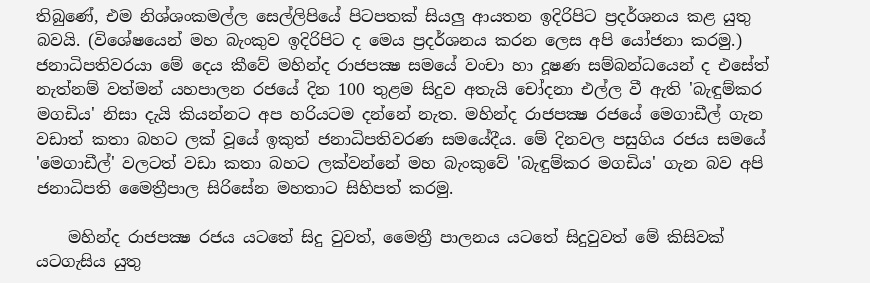තිබුණේ, එම නිශ්ශංකමල්ල සෙල්ලිපියේ පිටපතක්‌ සියලු ආයතන ඉදිරිපිට ප්‍රදර්ශනය කළ යුතු බවයි. (විශේෂයෙන් මහ බැංකුව ඉදිරිපිට ද මෙය ප්‍රදර්ශනය කරන ලෙස අපි යෝජනා කරමු.) ජනාධිපතිවරයා මේ දෙය කීවේ මහින්ද රාජපක්‍ෂ සමයේ වංචා හා දූෂණ සම්බන්ධයෙන් ද එසේත් නැත්නම් වත්මන් යහපාලන රජයේ දින 100 තුළම සිදුව අතැයි චෝදනා එල්ල වී ඇති 'බැඳුම්කර මගඩිය' නිසා දැයි කියන්නට අප හරියටම දන්නේ නැත. මහින්ද රාජපක්‍ෂ රජයේ මෙගාඩීල් ගැන වඩාත් කතා බහට ලක්‌ වූයේ ඉකුත් ජනාධිපතිවරණ සමයේදීය. මේ දිනවල පසුගිය රජය සමයේ 'මෙගාඩීල්' වලටත් වඩා කතා බහට ලක්‌වන්නේ මහ බැංකුවේ 'බැඳුම්කර මගඩිය' ගැන බව අපි ජනාධිපති මෛත්‍රීපාල සිරිසේන මහතාට සිහිපත් කරමු.

    මහින්ද රාජපක්‍ෂ රජය යටතේ සිදු වුවත්, මෛත්‍රී පාලනය යටතේ සිදුවුවත් මේ කිසිවක්‌ යටගැසිය යුතු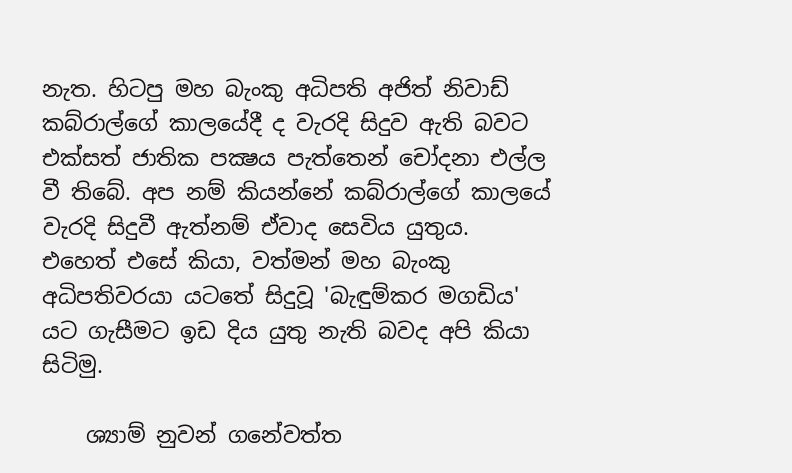නැත. හිටපු මහ බැංකු අධිපති අජිත් නිවාඩ් කබ්රාල්ගේ කාලයේදී ද වැරදි සිදුව ඇති බවට එක්‌සත් ජාතික පක්‍ෂය පැත්තෙන් චෝදනා එල්ල වී තිබේ. අප නම් කියන්නේ කබ්රාල්ගේ කාලයේ වැරදි සිදුවී ඇත්නම් ඒවාද සෙවිය යුතුය. එහෙත් එසේ කියා, වත්මන් මහ බැංකු අධිපතිවරයා යටතේ සිදුවූ 'බැඳුම්කර මගඩිය' යට ගැසීමට ඉඩ දිය යුතු නැති බවද අපි කියා සිටිමු.

    ශ්‍යාම් නුවන් ගනේවත්ත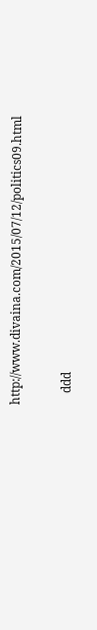http://www.divaina.com/2015/07/12/politics09.html

    ddd